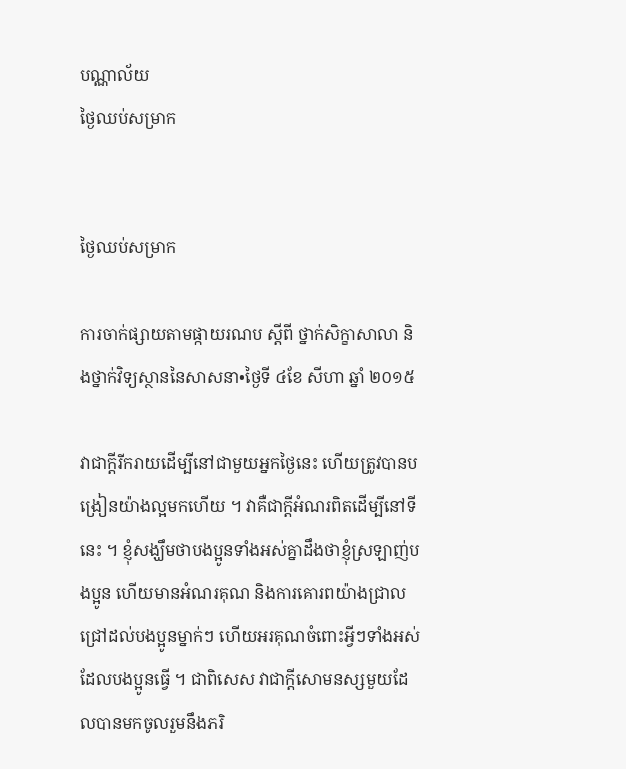បណ្ណាល័យ
ថ្ងៃឈប់សម្រាក


ថ្ងៃឈប់សម្រាក

ការចាក់ផ្សាយតាមផ្កាយរណប ស្ដីពី ថ្នាក់សិក្ខាសាលា និងថ្នាក់វិទ្យស្ថាននៃសាសនា•ថ្ងៃទី ៤ខែ សីហា ឆ្នាំ ២០១៥

វាជាក្ដីរីករាយដើម្បីនៅជាមួយអ្នកថ្ងៃនេះ ហើយត្រូវបានបង្រៀនយ៉ាងល្អមកហើយ ។ វាគឺជាក្ដីអំណរពិតដើម្បីនៅទីនេះ ។ ខ្ញុំសង្ឃឹមថាបងប្អូនទាំងអស់គ្នាដឹងថាខ្ញុំស្រឡាញ់បងប្អូន ហើយមានអំណរគុណ និងការគោរពយ៉ាងជ្រាលជ្រៅដល់បងប្អូនម្នាក់ៗ ហើយអរគុណចំពោះអ្វីៗទាំងអស់ដែលបងប្អូនធ្វើ ។ ជាពិសេស វាជាក្ដីសោមនស្សមួយដែលបានមកចូលរួមនឹងភរិ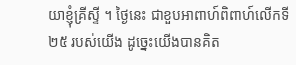យាខ្ញុំគ្រីស្ទី ។ ថ្ងៃនេះ ជាខួបអាពាហ៍ពិពាហ៍លើកទី ២៥ របស់យើង ដូច្នេះយើងបានគិត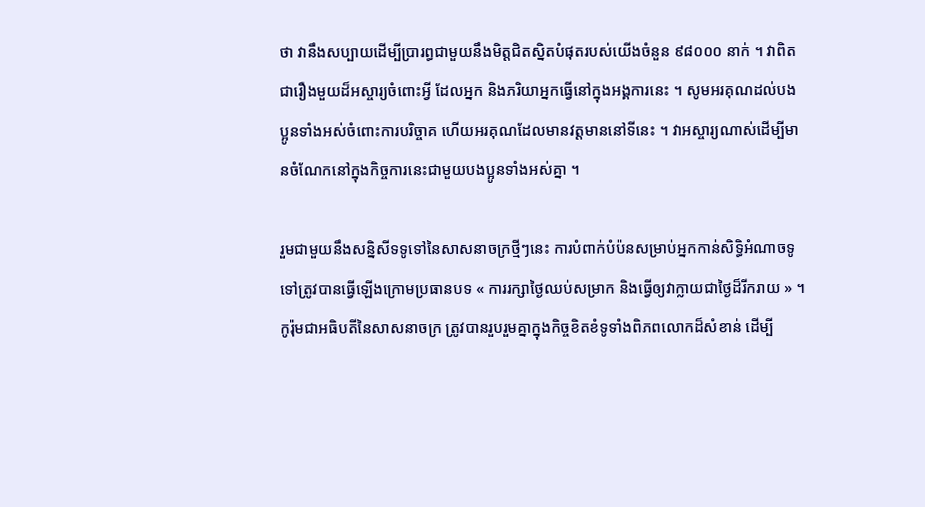ថា វានឹងសប្បាយដើម្បីប្រារព្ធជាមួយនឹងមិត្តជិតស្និតបំផុតរបស់យើងចំនួន ៩៨០០០ នាក់ ។ វាពិតជារឿងមួយដ៏អស្ចារ្យចំពោះអ្វី ដែលអ្នក និងភរិយាអ្នកធ្វើនៅក្នុងអង្គការនេះ ។ សូមអរគុណដល់បងប្អូនទាំងអស់ចំពោះការបរិច្ចាគ ហើយអរគុណដែលមានវត្តមាននៅទីនេះ ។ វាអស្ចារ្យណាស់ដើម្បីមានចំណែកនៅក្នុងកិច្ចការនេះជាមួយបងប្អូនទាំងអស់គ្នា ។

រួមជាមួយនឹងសន្និសីទទូទៅនៃសាសនាចក្រថ្មីៗនេះ ការបំពាក់បំប៉នសម្រាប់អ្នកកាន់សិទ្ធិអំណាចទូទៅត្រូវបានធ្វើឡើងក្រោមប្រធានបទ « ការរក្សាថ្ងៃឈប់សម្រាក និងធ្វើឲ្យវាក្លាយជាថ្ងៃដ៏រីករាយ » ។ កូរ៉ុមជាអធិបតីនៃសាសនាចក្រ ត្រូវបានរួបរួមគ្នាក្នុងកិច្ចខិតខំទូទាំងពិភពលោកដ៏សំខាន់ ដើម្បី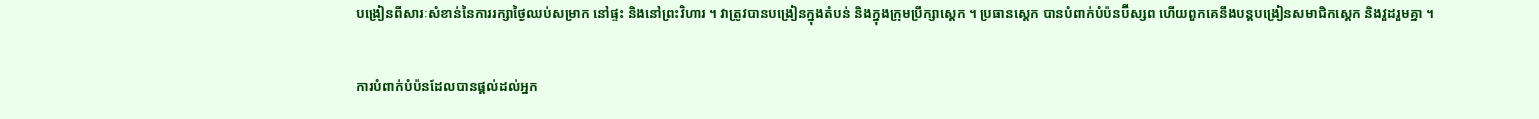បង្រៀនពីសារៈសំខាន់នៃការរក្សាថ្ងៃឈប់សម្រាក នៅផ្ទះ និងនៅព្រះវិហារ ។ វាត្រូវបានបង្រៀនក្នុងតំបន់ និងក្នុងក្រុមប្រឹក្សាស្តេក ។ ប្រធានស្តេក បានបំពាក់បំប៉នប៊ីស្សព ហើយពួកគេនឹងបន្តបង្រៀនសមាជិកស្តេក និងវួដរួមគ្នា ។

ការបំពាក់បំប៉នដែលបានផ្ដល់ដល់អ្នក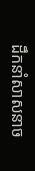ដឹកនាំសាសនាច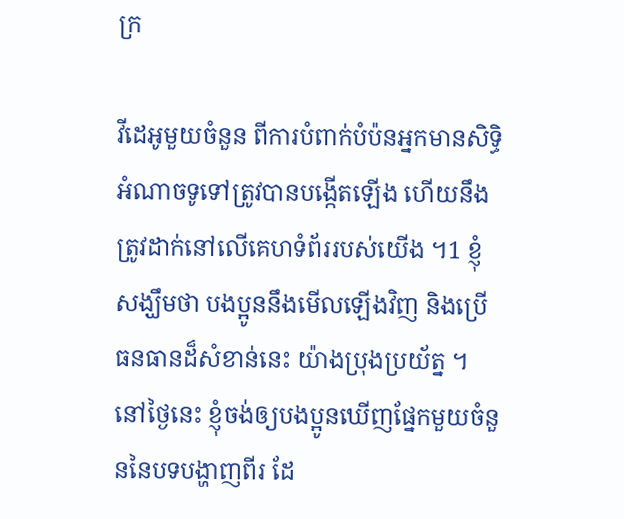ក្រ

វីដេអូមួយចំនួន ពីការបំពាក់បំប៉នអ្នកមានសិទ្ធិអំណាចទូទៅត្រូវបានបង្កើតឡើង ហើយនឹងត្រូវដាក់នៅលើគេហទំព័ររបស់យើង ។1 ខ្ញុំសង្ឃឹមថា បងប្អូននឹងមើលឡើងវិញ និងប្រើធនធានដ៏សំខាន់នេះ យ៉ាងប្រុងប្រយ័ត្ន ។ នៅថ្ងៃនេះ ខ្ញុំចង់ឲ្យបងប្អូនឃើញផ្នែកមួយចំនួននៃបទបង្ហាញពីរ ដែ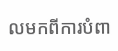លមកពីការបំពា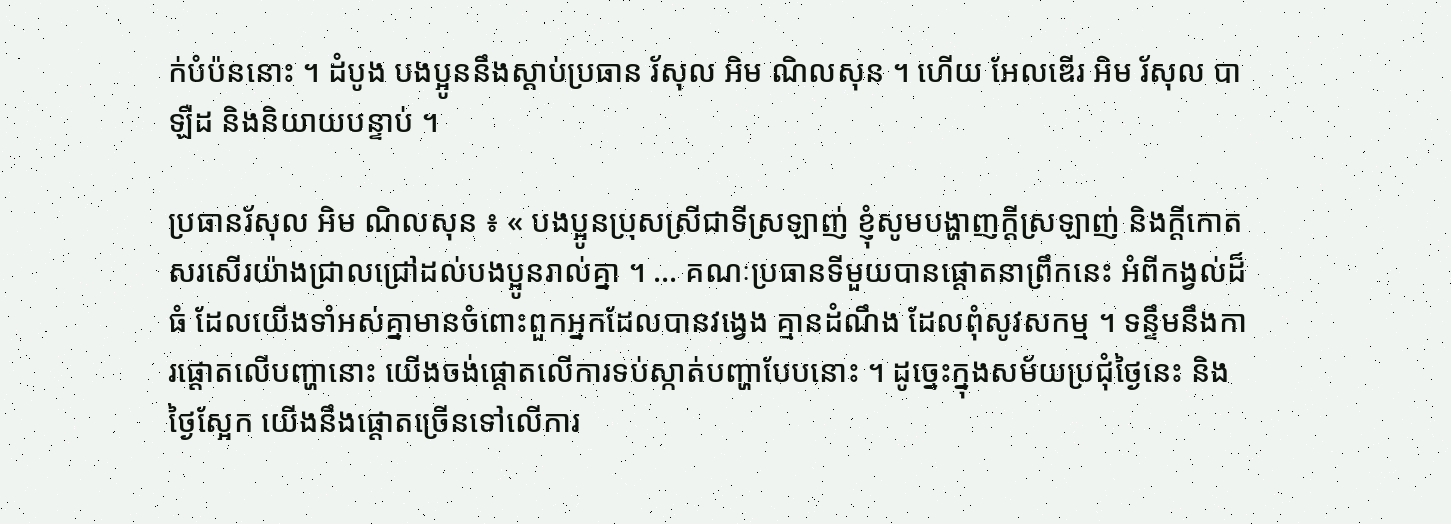ក់បំប៉ននោះ ។ ដំបូង បងប្អូននឹងស្ដាប់ប្រធាន រ័សុល អិម ណិលសុន ។ ហើយ អែលឌើរ អិម រ័សុល បាឡឺដ និងនិយាយបន្ទាប់ ។

ប្រធានរ័សុល អិម ណិលសុន ៖ « បងប្អូនប្រុសស្រីជាទីស្រឡាញ់ ខ្ញុំសូមបង្ហាញក្ដីស្រឡាញ់ និងក្ដីកោតសរសើរយ៉ាងជ្រាលជ្រៅដល់បងប្អូនរាល់គ្នា ។ … គណៈប្រធានទីមួយបានផ្ដោតនាព្រឹកនេះ អំពីកង្វល់ដ៏ធំ ដែលយើងទាំអស់គ្នាមានចំពោះពួកអ្នកដែលបានវង្វេង គ្មានដំណឹង ដែលពុំសូវសកម្ម ។ ទន្ទឹមនឹងការផ្ដោតលើបញ្ហានោះ យើងចង់ផ្ដោតលើការទប់ស្កាត់បញ្ហាបែបនោះ ។ ដូច្នេះក្នុងសម័យប្រជុំថ្ងៃនេះ និង ថ្ងៃស្អែក យើងនឹងផ្ដោតច្រើនទៅលើការ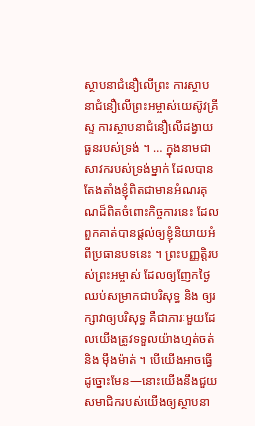ស្ថាបនាជំនឿលើព្រះ ការស្ថាបនាជំនឿលើព្រះអម្ចាស់យេស៊ូវគ្រីស្ទ ការស្ថាបនាជំនឿលើដង្វាយធួនរបស់ទ្រង់ ។ … ក្នុងនាមជាសាវករបស់ទ្រង់ម្នាក់ ដែលបានតែងតាំងខ្ញុំពិតជាមានអំណរគុណដ៏ពិតចំពោះកិច្ចការនេះ ដែលពួកគាត់បានផ្ដល់ឲ្យខ្ញុំនិយាយអំពីប្រធានបទនេះ ។ ព្រះបញ្ញត្តិរបស់ព្រះអម្ចាស់ ដែលឲ្យញែកថ្ងៃឈប់សម្រាកជាបរិសុទ្ធ និង ឲ្យរក្សាវាឲ្យបរិសុទ្ធ គឺជាភារៈមួយដែលយើងត្រូវទទួលយ៉ាងហ្មត់ចត់ និង ម៉ឹងម៉ាត់ ។ បើយើងអាចធ្វើដូច្នោះមែន—នោះយើងនឹងជួយសមាជិករបស់យើងឲ្យស្ថាបនា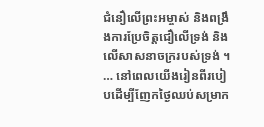ជំនឿលើព្រះអម្ចាស់ និងពង្រឹងការប្រែចិត្តជឿលើទ្រង់ និងលើសាសនាចក្ររបស់ទ្រង់ ។ … នៅពេលយើងរៀនពីរបៀបដើម្បីញែកថ្ងៃឈប់សម្រាក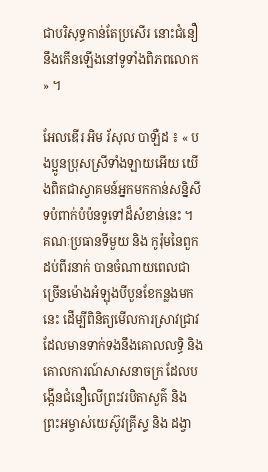ជាបរិសុទ្ធកាន់តែប្រសើរ នោះជំនឿនឹងកើនឡើងនៅទូទាំងពិភពលោក » ។

អែលឌើរ អិម រ័សុល បាឡឺដ ៖ « បងប្អូនប្រុសស្រីទាំងឡាយអើយ យើងពិតជាស្វាគមន៍អ្នកមកកាន់សន្និសីទបំពាក់បំប៉នទូទៅដ៏សំខាន់នេះ ។ គណៈប្រធានទីមួយ និង កូរ៉ុមនៃពួកដប់ពីរនាក់ បានចំណាយពេលជាច្រើនម៉ោងអំឡុងបីបួនខែកន្លងមកនេះ ដើម្បីពិនិត្យមើលការស្រាវជ្រាវដែលមានទាក់ទងនឹងគោលលទ្ធិ និង គោលការណ៍សាសនាចក្រ ដែលបង្កើនជំនឿលើព្រះវរបិតាសួគ៌ និង ព្រះអម្ចាស់យេស៊ូវគ្រីស្ទ និង ដង្វា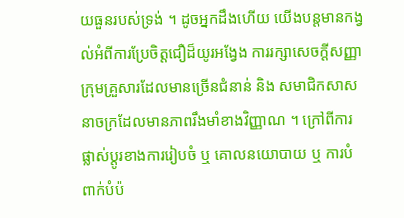យធួនរបស់ទ្រង់ ។ ដូចអ្នកដឹងហើយ យើងបន្តមានកង្វល់អំពីការប្រែចិត្តជឿដ៏យូរអង្វែង ការរក្សាសេចក្ដីសញ្ញា ក្រុមគ្រួសារដែលមានច្រើនជំនាន់ និង សមាជិកសាសនាចក្រដែលមានភាពរឹងមាំខាងវិញ្ញាណ ។ ក្រៅពីការផ្លាស់ប្ដូរខាងការរៀបចំ ឬ គោលនយោបាយ ឬ ការបំពាក់បំប៉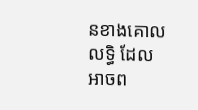នខាងគោលលទ្ធិ ដែលអាចព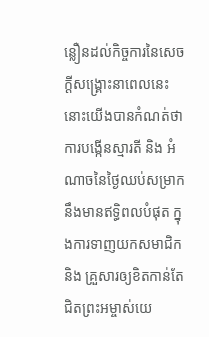ន្លឿនដល់កិច្ចការនៃសេចក្ដីសង្គ្រោះនាពេលនេះ នោះយើងបានកំណត់ថា ការបង្កើនស្មារតី និង អំណាចនៃថ្ងៃឈប់សម្រាកនឹងមានឥទ្ធិពលបំផុត ក្នុងការទាញយកសមាជិក និង គ្រួសារឲ្យខិតកាន់តែជិតព្រះអម្ចាស់យេ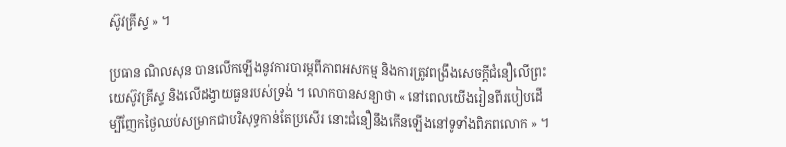ស៊ូវគ្រីស្ទ » ។

ប្រធាន ណិលសុន បានលើកឡើងនូវការបារម្ភពីភាពអសកម្ម និងការត្រូវពង្រឹងសេចក្ដីជំនឿលើព្រះយេស៊ូវគ្រីស្ទ និងលើដង្វាយធួនរបស់ទ្រង់ ។ លោកបានសន្យាថា « នៅពេលយើងរៀនពីរបៀបដើម្បីញែកថ្ងៃឈប់សម្រាកជាបរិសុទ្ធកាន់តែប្រសើរ នោះជំនឿនឹងកើនឡើងនៅទូទាំងពិភពលោក » ។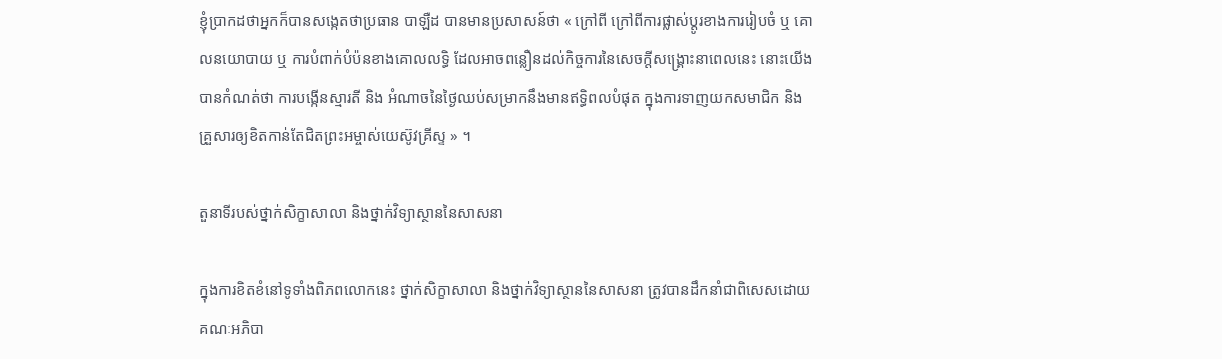ខ្ញុំប្រាកដថាអ្នកក៏បានសង្កេតថាប្រធាន បាឡឺដ បានមានប្រសាសន៍ថា « ក្រៅពី ក្រៅពីការផ្លាស់ប្ដូរខាងការរៀបចំ ឬ គោលនយោបាយ ឬ ការបំពាក់បំប៉នខាងគោលលទ្ធិ ដែលអាចពន្លឿនដល់កិច្ចការនៃសេចក្ដីសង្គ្រោះនាពេលនេះ នោះយើងបានកំណត់ថា ការបង្កើនស្មារតី និង អំណាចនៃថ្ងៃឈប់សម្រាកនឹងមានឥទ្ធិពលបំផុត ក្នុងការទាញយកសមាជិក និង គ្រួសារឲ្យខិតកាន់តែជិតព្រះអម្ចាស់យេស៊ូវគ្រីស្ទ » ។

តួនាទីរបស់ថ្នាក់សិក្ខាសាលា និងថ្នាក់វិទ្យាស្ថាននៃសាសនា

ក្នុងការខិតខំនៅទូទាំងពិភពលោកនេះ ថ្នាក់សិក្ខាសាលា និងថ្នាក់វិទ្យាស្ថាននៃសាសនា ត្រូវបានដឹកនាំជាពិសេសដោយគណៈអភិបា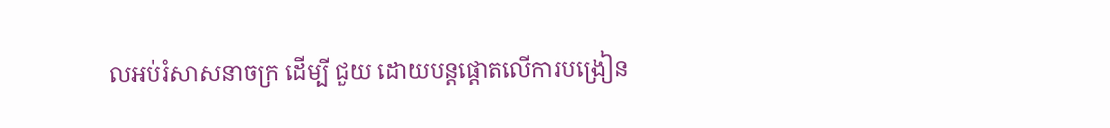លអប់រំសាសនាចក្រ ដើម្បី ជួយ ដោយបន្តផ្ដោតលើការបង្រៀន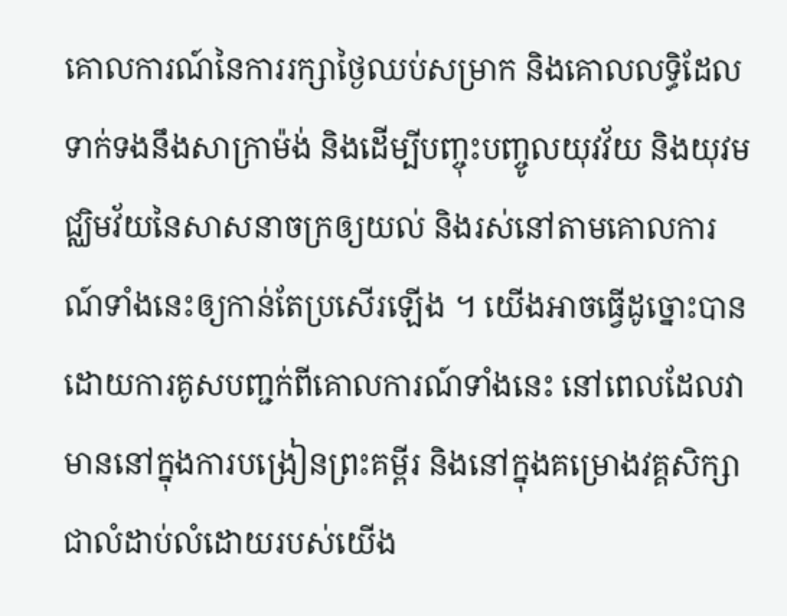គោលការណ៍នៃការរក្សាថ្ងៃឈប់សម្រាក និងគោលលទ្ធិដែលទាក់ទងនឹងសាក្រាម៉ង់ និងដើម្បីបញ្ចុះបញ្ចូលយុវវ័យ និងយុវមជ្ឈិមវ័យនៃសាសនាចក្រឲ្យយល់ និងរស់នៅតាមគោលការណ៍ទាំងនេះឲ្យកាន់តែប្រសើរឡើង ។ យើងអាចធ្វើដូច្នោះបាន ដោយការគូសបញ្ជក់ពីគោលការណ៍ទាំងនេះ នៅពេលដែលវាមាននៅក្នុងការបង្រៀនព្រះគម្ពីរ និងនៅក្នុងគម្រោងវគ្គសិក្សាជាលំដាប់លំដោយរបស់យើង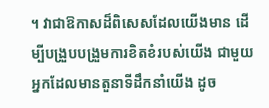។ វាជាឱកាសដ៏ពិសេសដែលយើងមាន ដើម្បីបង្រួបបង្រួមការខិតខំរបស់យើង ជាមួយអ្នកដែលមានតួនាទីដឹកនាំយើង ដូច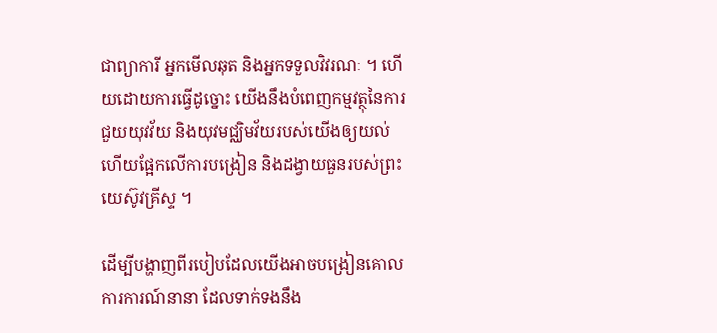ជាព្យាការី អ្នកមើលឆុត និងអ្នកទទួលវិវរណៈ ។ ហើយដោយការធ្វើដូច្នោះ យើងនឹងបំពេញកម្មវត្ថុនៃការជួយយុវវ័យ និងយុវមជ្ឈិមវ័យរបស់យើងឲ្យយល់ ហើយផ្អែកលើការបង្រៀន និងដង្វាយធួនរបស់ព្រះយេស៊ូវគ្រីស្ទ ។

ដើម្បីបង្ហាញពីរបៀបដែលយើងអាចបង្រៀនគោលការការណ៍នានា ដែលទាក់ទងនឹង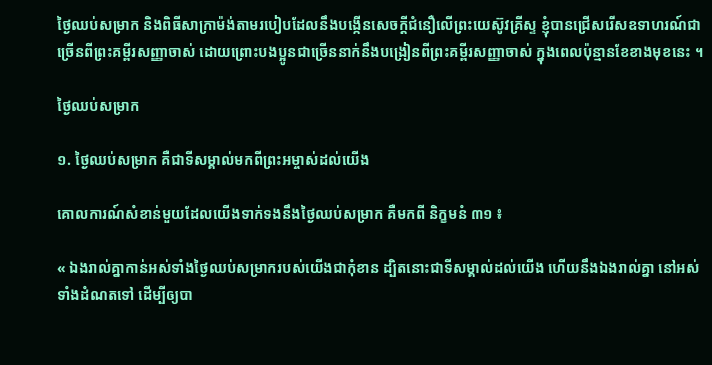ថ្ងៃឈប់សម្រាក និងពិធីសាក្រាម៉ង់តាមរបៀបដែលនឹងបង្កើនសេចក្ដីជំនឿលើព្រះយេស៊ូវគ្រីស្ទ ខ្ញុំបានជ្រើសរើសឧទាហរណ៍ជាច្រើនពីព្រះគម្ពីរសញ្ញាចាស់ ដោយព្រោះបងប្អូនជាច្រើននាក់នឹងបង្រៀនពីព្រះគម្ពីរសញ្ញាចាស់ ក្នុងពេលប៉ុន្មានខែខាងមុខនេះ ។

ថ្ងៃឈប់សម្រាក

១. ថ្ងៃឈប់សម្រាក គឺជាទីសម្គាល់មកពីព្រះអម្ចាស់ដល់យើង

គោលការណ៍សំខាន់មួយដែលយើងទាក់ទងនឹងថ្ងៃឈប់សម្រាក គឺមកពី និក្ខមនំ ៣១ ៖

« ឯងរាល់គ្នាកាន់អស់ទាំងថ្ងៃឈប់សម្រាករបស់យើងជាកុំខាន ដ្បិតនោះជាទីសម្គាល់ដល់យើង ហើយនឹងឯងរាល់គ្នា នៅអស់ទាំងដំណតទៅ ដើម្បីឲ្យបា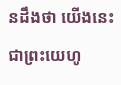នដឹងថា យើងនេះជាព្រះយេហូ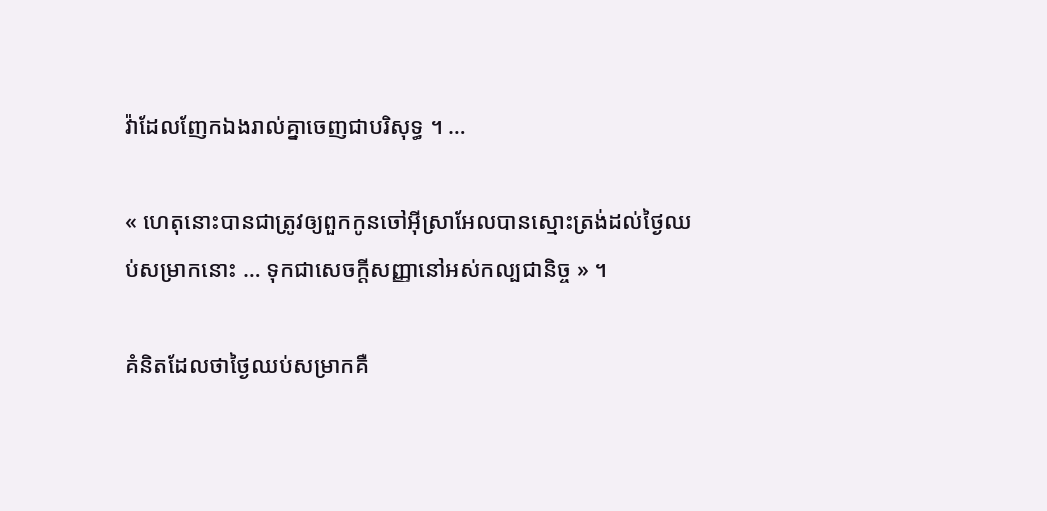វ៉ាដែលញែកឯងរាល់គ្នាចេញជាបរិសុទ្ធ ។ …

« ហេតុនោះបានជាត្រូវឲ្យពួកកូនចៅអ៊ីស្រាអែលបានស្មោះត្រង់ដល់ថ្ងៃឈប់សម្រាកនោះ … ទុកជាសេចក្តីសញ្ញានៅអស់កល្បជានិច្ច » ។

គំនិតដែលថាថ្ងៃឈប់សម្រាកគឺ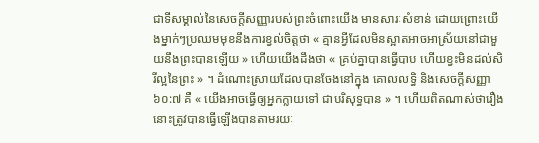ជាទីសម្គាល់នៃសេចក្ដីសញ្ញារបស់ព្រះចំពោះយើង មានសារៈសំខាន់ ដោយព្រោះយើងម្នាក់ៗប្រឈមមុខនឹងការខ្វល់ចិត្តថា « គ្មានអ្វីដែលមិនស្អាតអាចអាស្រ័យនៅជាមួយនឹងព្រះបានឡើយ » ហើយយើងដឹងថា « គ្រប់គ្នាបានធ្វើបាប ហើយខ្វះមិនដល់សិរីល្អនៃព្រះ » ។ ដំណោះស្រាយដែលបានចែងនៅក្នុង គោលលទ្ធិ និងសេចក្ដីសញ្ញា ៦០:៧ គឺ « យើងអាចធ្វើឲ្យអ្នកក្លាយទៅ ជាបរិសុទ្ធបាន » ។ ហើយពិតណាស់ថារឿងនោះត្រូវបានធ្វើឡើងបានតាមរយៈ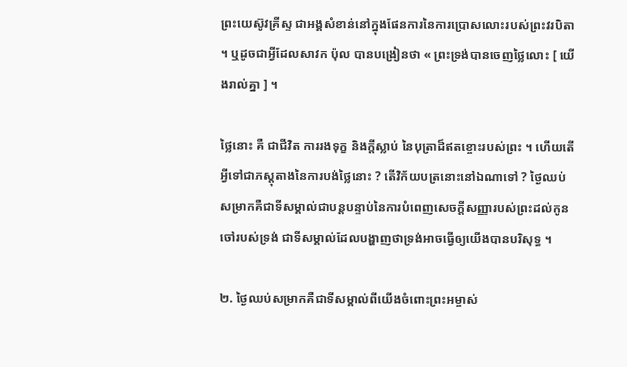ព្រះយេស៊ូវគ្រីស្ទ ជាអង្គសំខាន់នៅក្នុងផែនការនៃការប្រោសលោះរបស់ព្រះវរបិតា ។ ឬដូចជាអ្វីដែលសាវក ប៉ុល បានបង្រៀនថា « ព្រះទ្រង់បានចេញថ្លៃលោះ [ យើងរាល់គ្នា ] ។

ថ្លៃនោះ គឺ ជាជីវិត ការរងទុក្ខ និងក្ដីស្លាប់ នៃបុត្រាដ៏ឥតខ្ចោះរបស់ព្រះ ។ ហើយតើអ្វីទៅជាភស្តុតាងនៃការបង់ថ្លៃនោះ ? តើវិក័យបត្រនោះនៅឯណាទៅ ? ថ្ងៃឈប់សម្រាកគឺជាទីសម្គាល់ជាបន្តបន្ទាប់នៃការបំពេញសេចក្ដីសញ្ញារបស់ព្រះដល់កូនចៅរបស់ទ្រង់ ជាទីសម្គាល់ដែលបង្ហាញថាទ្រង់អាចធ្វើឲ្យយើងបានបរិសុទ្ធ ។

២. ថ្ងៃឈប់សម្រាកគឺជាទីសម្គាល់ពីយើងចំពោះព្រះអម្ចាស់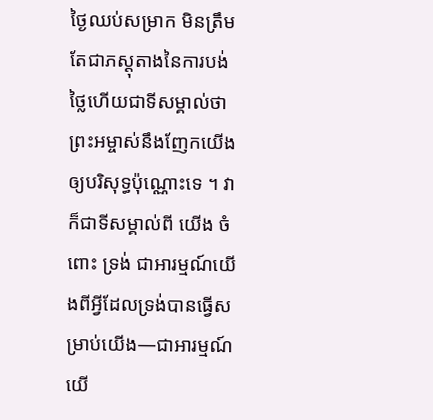ថ្ងៃឈប់សម្រាក មិនត្រឹមតែជាភស្ដុតាងនៃការបង់ថ្លៃហើយជាទីសម្គាល់ថាព្រះអម្ចាស់នឹងញែកយើងឲ្យបរិសុទ្ធប៉ុណ្ណោះទេ ។ វាក៏ជាទីសម្គាល់ពី យើង ចំពោះ ទ្រង់ ជាអារម្មណ៍យើងពីអ្វីដែលទ្រង់បានធ្វើសម្រាប់យើង—ជាអារម្មណ៍យើ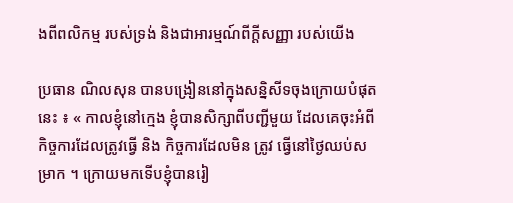ងពីពលិកម្ម របស់ទ្រង់ និងជាអារម្មណ៍ពីក្តីសញ្ញា របស់យើង

ប្រធាន ណិលសុន បានបង្រៀននៅក្នុងសន្និសីទចុងក្រោយបំផុតនេះ ៖ « កាលខ្ញុំនៅក្មេង ខ្ញុំបានសិក្សាពីបញ្ជីមួយ ដែលគេចុះអំពីកិច្ចការដែលត្រូវធ្វើ និង កិច្ចការដែលមិន ត្រូវ ធ្វើនៅថ្ងៃឈប់សម្រាក ។ ក្រោយមកទើបខ្ញុំបានរៀ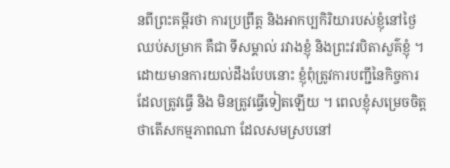នពីព្រះគម្ពីរថា ការប្រព្រឹត្ត និងអាកប្បកិរិយារបស់ខ្ញុំនៅថ្ងៃឈប់សម្រាក គឺជា ទីសម្គាល់ រវាងខ្ញុំ និងព្រះវរបិតាសួគ៌ខ្ញុំ ។ ដោយមានការយល់ដឹងបែបនោះ ខ្ញុំពុំត្រូវការបញ្ជីនៃកិច្ចការដែលត្រូវធ្វើ និង មិនត្រូវធ្វើទៀតឡើយ ។ ពេលខ្ញុំសម្រេចចិត្តថាតើសកម្មភាពណា ដែលសមស្របនៅ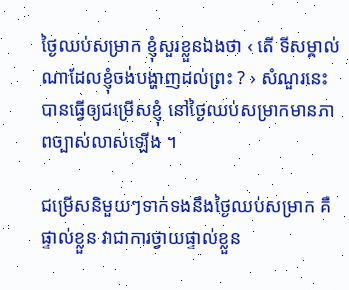ថ្ងៃឈប់សម្រាក ខ្ញុំសួរខ្លួនឯងថា ‹ តើ ទីសម្គាល់ណាដែលខ្ញុំចង់បង្ហាញដល់ព្រះ ? › សំណួរនេះបានធ្វើឲ្យជម្រើសខ្ញុំ នៅថ្ងៃឈប់សម្រាកមានភាពច្បាស់លាស់ឡើង ។

ជម្រើសនិមួយៗទាក់ទងនឹងថ្ងៃឈប់សម្រាក គឺផ្ទាល់ខ្លួន វាជាការថ្វាយផ្ទាល់ខ្លួន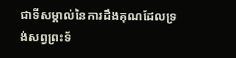ជាទីសម្គាល់នៃការដឹងគុណដែលទ្រង់សព្វព្រះទ័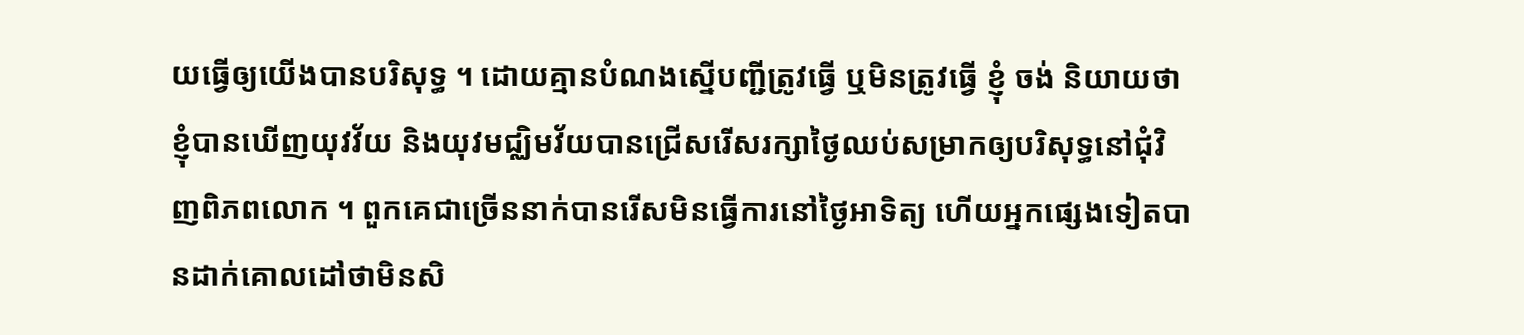យធ្វើឲ្យយើងបានបរិសុទ្ធ ។ ដោយគ្មានបំណងស្នើបញ្ជីត្រូវធ្វើ ឬមិនត្រូវធ្វើ ខ្ញុំ ចង់ និយាយថា ខ្ញុំបានឃើញយុវវ័យ និងយុវមជ្ឈិមវ័យបានជ្រើសរើសរក្សាថ្ងៃឈប់សម្រាកឲ្យបរិសុទ្ធនៅជុំវិញពិភពលោក ។ ពួកគេជាច្រើននាក់បានរើសមិនធ្វើការនៅថ្ងៃអាទិត្យ ហើយអ្នកផ្សេងទៀតបានដាក់គោលដៅថាមិនសិ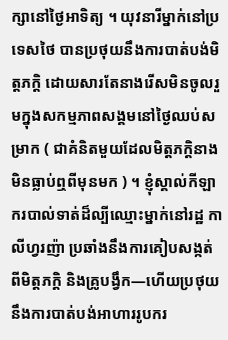ក្សានៅថ្ងៃអាទិត្យ ។ យុវនារីម្នាក់នៅប្រទេសថៃ បានប្រថុយនឹងការបាត់បង់មិត្តភក្ដិ ដោយសារតែនាងរើសមិនចូលរួមក្នុងសកម្មភាពសង្គមនៅថ្ងៃឈប់សម្រាក ( ជាគំនិតមួយដែលមិត្តភក្ដិនាងមិនធ្លាប់ឮពីមុនមក ) ។ ខ្ញុំស្គាល់កីឡាករបាល់ទាត់ដ៏ល្បីឈ្មោះម្នាក់នៅរដ្ឋ កាលីហ្វរញ៉ា ប្រឆាំងនឹងការគៀបសង្កត់ពីមិត្តភក្ដិ និងគ្រូបង្វឹក—ហើយប្រថុយនឹងការបាត់បង់អាហាររូបករ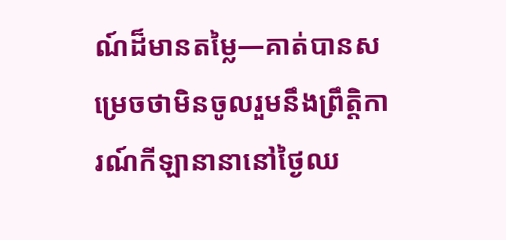ណ៍ដ៏មានតម្លៃ—គាត់បានសម្រេចថាមិនចូលរួមនឹងព្រឹត្តិការណ៍កីឡានានានៅថ្ងៃឈ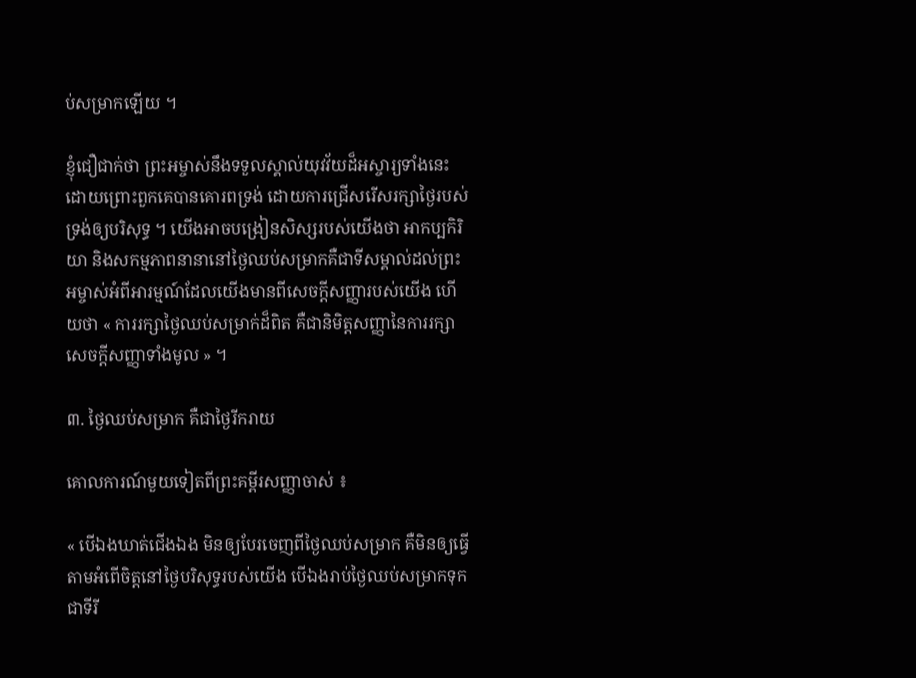ប់សម្រាកឡើយ ។

ខ្ញុំជឿជាក់ថា ព្រះអម្ចាស់នឹងទទួលស្គាល់យុវវ័យដ៏អស្ចារ្យទាំងនេះ ដោយព្រោះពួកគេបានគោរពទ្រង់ ដោយការជ្រើសរើសរក្សាថ្ងៃរបស់ទ្រង់ឲ្យបរិសុទ្ធ ។ យើងអាចបង្រៀនសិស្សរបស់យើងថា អាកប្បកិរិយា និងសកម្មភាពនានានៅថ្ងៃឈប់សម្រាកគឺជាទីសម្គាល់ដល់ព្រះអម្ចាស់អំពីអារម្មណ៍ដែលយើងមានពីសេចក្ដីសញ្ញារបស់យើង ហើយថា « ការរក្សាថ្ងៃឈប់សម្រាក់ដ៏ពិត គឺជានិមិត្តសញ្ញានៃការរក្សាសេចក្ដីសញ្ញាទាំងមូល » ។

៣. ថ្ងៃឈប់សម្រាក គឺជាថ្ងៃរីករាយ

គោលការណ៍មួយទៀតពីព្រះគម្ពីរសញ្ញាចាស់ ៖

« បើឯងឃាត់ជើងឯង មិនឲ្យបែរចេញពីថ្ងៃឈប់សម្រាក គឺមិនឲ្យធ្វើតាមអំពើចិត្តនៅថ្ងៃបរិសុទ្ធរបស់យើង បើឯងរាប់ថ្ងៃឈប់សម្រាកទុកជាទីរី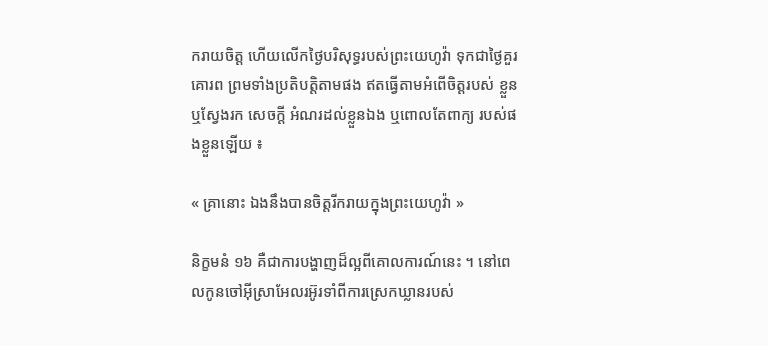ករាយចិត្ត ហើយលើកថ្ងៃបរិសុទ្ធរបស់ព្រះយេហូវ៉ា ទុកជាថ្ងៃគួរគោរព ព្រមទាំងប្រតិបត្តិតាមផង ឥតធ្វើតាមអំពើចិត្តរបស់ ខ្លួន ឬស្វែងរក សេចក្តី អំណរដល់ខ្លួនឯង ឬពោលតែពាក្យ របស់ផងខ្លួនឡើយ ៖

« គ្រានោះ ឯងនឹងបានចិត្តរីករាយក្នុងព្រះយេហូវ៉ា »

និក្ខមនំ ១៦ គឺជាការបង្ហាញដ៏ល្អពីគោលការណ៍នេះ ។ នៅពេលកូនចៅអ៊ីស្រាអែលរអ៊ូរទាំពីការស្រេកឃ្លានរបស់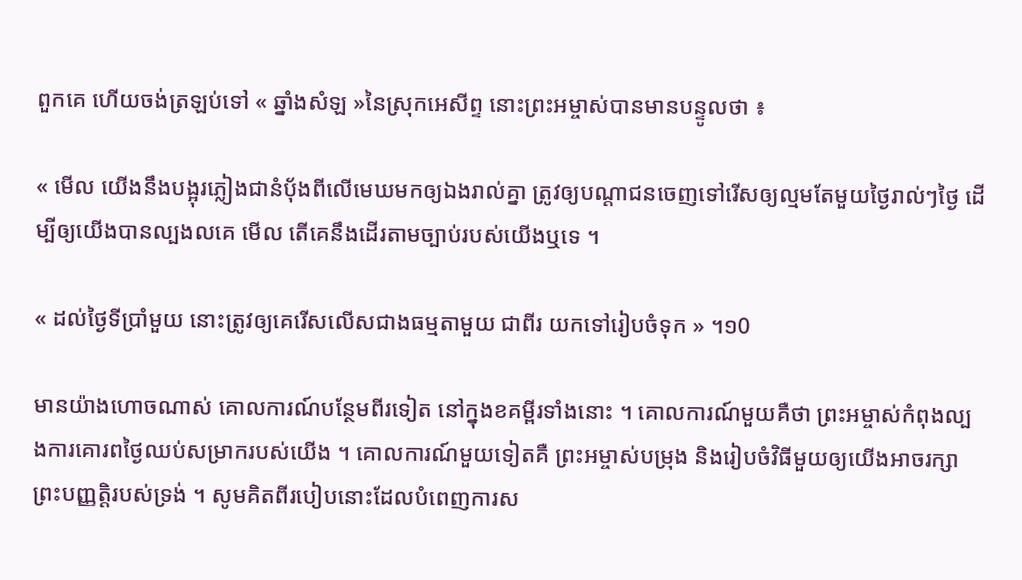ពួកគេ ហើយចង់ត្រឡប់ទៅ « ឆ្នាំងសំឡ »នៃស្រុកអេសីព្ទ នោះព្រះអម្ចាស់បានមានបន្ទូលថា ៖

« មើល យើងនឹងបង្អុរភ្លៀងជានំបុ័ងពីលើមេឃមកឲ្យឯងរាល់គ្នា ត្រូវឲ្យបណ្តាជនចេញទៅរើសឲ្យល្មមតែមួយថ្ងៃរាល់ៗថ្ងៃ ដើម្បីឲ្យយើងបានល្បងលគេ មើល តើគេនឹងដើរតាមច្បាប់របស់យើងឬទេ ។

« ដល់ថ្ងៃទីប្រាំមួយ នោះត្រូវឲ្យគេរើសលើសជាងធម្មតាមួយ ជាពីរ យកទៅរៀបចំទុក » ។១0

មានយ៉ាងហោចណាស់ គោលការណ៍បន្ថែមពីរទៀត នៅក្នុងខគម្ពីរទាំងនោះ ។ គោលការណ៍មួយគឺថា ព្រះអម្ចាស់កំពុងល្បងការគោរពថ្ងៃឈប់សម្រាករបស់យើង ។ គោលការណ៍មួយទៀតគឺ ព្រះអម្ចាស់បម្រុង និងរៀបចំវិធីមួយឲ្យយើងអាចរក្សាព្រះបញ្ញត្តិរបស់ទ្រង់ ។ សូមគិតពីរបៀបនោះដែលបំពេញការស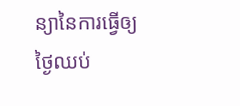ន្យានៃការធ្វើឲ្យថ្ងៃឈប់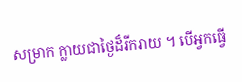សម្រាក ក្លាយជាថ្ងៃដ៏រីករាយ ។ បើអ្វកធ្វើ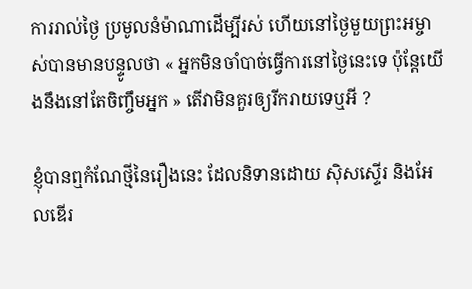ការរាល់ថ្ងៃ ប្រមូលនំម៉ាណាដើម្បីរស់ ហើយនៅថ្ងៃមួយព្រះអម្ចាស់បានមានបន្ទូលថា « អ្នកមិនចាំបាច់ធ្វើការនៅថ្ងៃនេះទេ ប៉ុន្តែយើងនឹងនៅតែចិញ្ចឹមអ្នក » តើវាមិនគួរឲ្យរីករាយទេឬអី ?

ខ្ញុំបានឮកំណែថ្មីនៃរឿងនេះ ដែលនិទានដោយ ស៊ិសស្ទើរ និងអែលឌើរ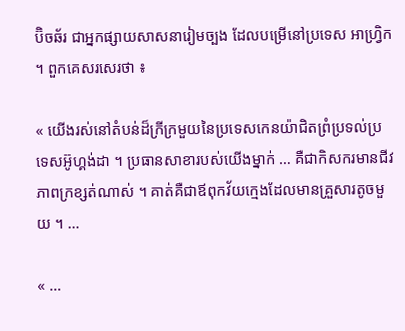ប៊ិចឆ័រ ជាអ្នកផ្សាយសាសនារៀមច្បង ដែលបម្រើនៅប្រទេស អាហ្រ្វិក ។ ពួកគេសរសេរថា ៖

« យើងរស់នៅតំបន់ដ៏ក្រីក្រមួយនៃប្រទេសកេនយ៉ាជិតព្រំប្រទល់ប្រទេសអ៊ូហ្គង់ដា ។ ប្រធានសាខារបស់យើងម្នាក់ … គឺជាកិសករមានជីវភាពក្រខ្សត់ណាស់ ។ គាត់គឺជាឪពុកវ័យក្មេងដែលមានគ្រួសារតូចមួយ ។ …

« …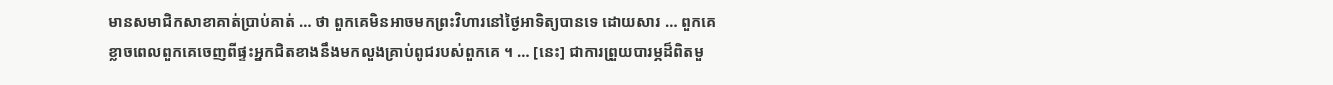មានសមាជិកសាខាគាត់ប្រាប់គាត់ … ថា ពួកគេមិនអាចមកព្រះវិហារនៅថ្ងៃអាទិត្យបានទេ ដោយសារ … ពួកគេខ្លាចពេលពួកគេចេញពីផ្ទះអ្នកជិតខាងនឹងមកលួងគ្រាប់ពូជរបស់ពួកគេ ។ … [នេះ] ជាការព្រួយបារម្ភដ៏ពិតមួ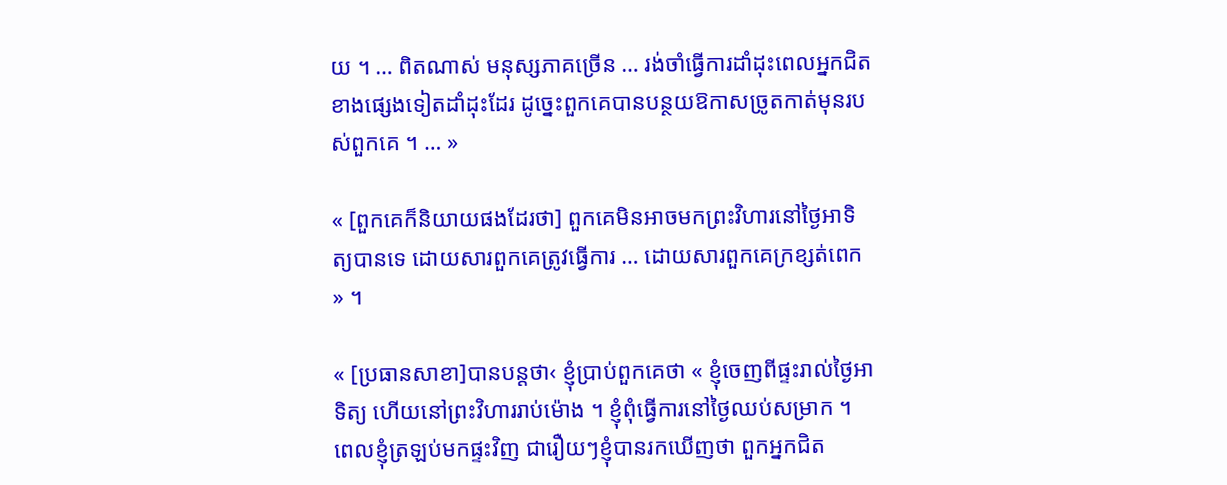យ ។ … ពិតណាស់ មនុស្សភាគច្រើន … រង់ចាំធ្វើការដាំដុះពេលអ្នកជិតខាងផ្សេងទៀតដាំដុះដែរ ដូច្នេះពួកគេបានបន្ថយឱកាសច្រូតកាត់មុនរបស់ពួកគេ ។ … »

« [ពួកគេក៏និយាយផងដែរថា] ពួកគេមិនអាចមកព្រះវិហារនៅថ្ងៃអាទិត្យបានទេ ដោយសារពួកគេត្រូវធ្វើការ … ដោយសារពួកគេក្រខ្សត់ពេក » ។

« [ប្រធានសាខា]បានបន្តថា‹ ខ្ញុំប្រាប់ពួកគេថា « ខ្ញុំចេញពីផ្ទះរាល់ថ្ងៃអាទិត្យ ហើយនៅព្រះវិហាររាប់ម៉ោង ។ ខ្ញុំពុំធ្វើការនៅថ្ងៃឈប់សម្រាក ។ ពេលខ្ញុំត្រឡប់មកផ្ទះវិញ ជារឿយៗខ្ញុំបានរកឃើញថា ពួកអ្នកជិត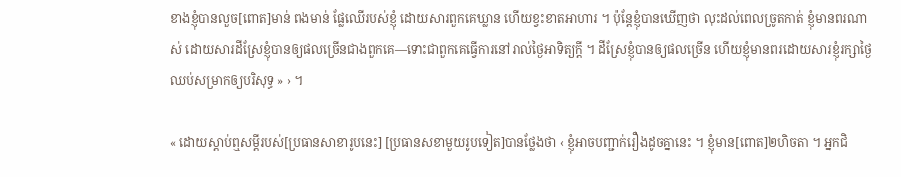ខាងខ្ញុំបានលួច[ពោត]មាន់ ពងមាន់ ផ្លែឈើរបស់ខ្ញុំ ដោយសារពួកគេឃ្លាន ហើយខ្វះខាតអាហារ ។ ប៉ុន្តែខ្ញុំបានឃើញថា លុះដល់ពេលច្រូតកាត់ ខ្ញុំមានពរណាស់ ដោយសារដីស្រែខ្ញុំបានឲ្យផលច្រើនជាងពួកគេ—ទោះជាពួកគេធ្វើការនៅរាល់ថ្ងៃអាទិត្យក្ដី ។ ដីស្រែខ្ញុំបានឲ្យផលច្រើន ហើយខ្ញុំមានពរដោយសារខ្ញុំរក្សាថ្ងៃឈប់សម្រាកឲ្យបរិសុទ្ធ » › ។

« ដោយស្ដាប់ឮសម្ដីរបស់[ប្រធានសាខារូបនេះ] [ប្រធានសខាមួយរូបទៀត]បានថ្លែងថា ‹ ខ្ញុំអាចបញ្ជាក់រឿងដូចគ្នានេះ ។ ខ្ញុំមាន[ពោត]២ហិចតា ។ អ្នកជិ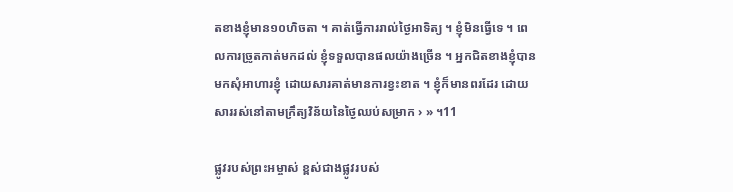តខាងខ្ញុំមាន១០ហិចតា ។ គាត់ធ្វើការរាល់ថ្ងៃអាទិត្យ ។ ខ្ញុំមិនធ្វើទេ ។ ពេលការច្រូតកាត់មកដល់ ខ្ញុំទទួលបានផលយ៉ាងច្រើន ។ អ្នកជិតខាងខ្ញុំបានមកសុំអាហារខ្ញុំ ដោយសារគាត់មានការខ្វះខាត ។ ខ្ញុំក៏មានពរដែរ ដោយសាររស់នៅតាមក្រឹត្យវិន័យនៃថ្ងៃឈប់សម្រាក › » ។11

ផ្លូវរបស់ព្រះអម្ចាស់ ខ្ពស់ជាងផ្លូវរបស់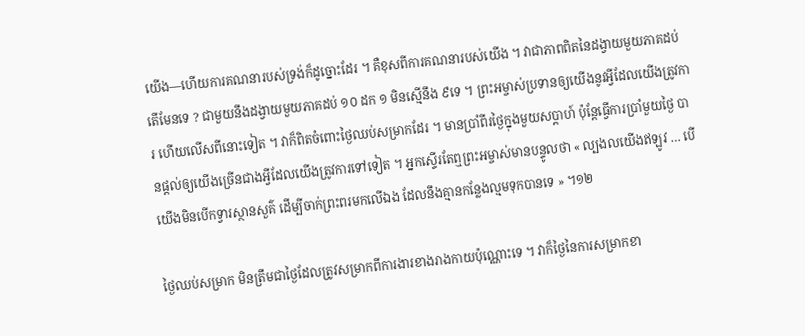យើង—ហើយការគណនារបស់ទ្រង់ក៏ដូច្នោះដែរ ។ គឺខុសពីការគណនារបស់យើង ។ វាជាភាពពិតនៃដង្វាយមួយភាគដប់តើមែនទេ ? ជាមួយនឹងដង្វាយមួយភាគដប់ ១០ ដក ១ មិនស្មើនឹង ៩ទេ ។ ព្រះអម្ចាស់ប្រទានឲ្យយើងនូវអ្វីដែលយើងត្រូវការ ហើយលើសពីនោះទៀត ។ វាក៏ពិតចំពោះថ្ងៃឈប់សម្រាកដែរ ។ មានប្រាំពីរថ្ងៃក្នុងមួយសប្ដាហ៍ ប៉ុន្តែធ្វើការប្រាំមួយថ្ងៃ បានផ្ដល់ឲ្យយើងច្រើនជាងអ្វីដែលយើងត្រូវការទៅទៀត ។ អ្នកស្ទើរតែឮព្រះអម្ចាស់មានបន្ទូលថា « ល្បងលយើងឥឡូវ … បើយើងមិនបើកទ្វារស្ថានសួគ៌ ដើម្បីចាក់ព្រះពរមកលើឯង ដែលនឹងគ្មានកន្លែងល្មមទុកបានទេ » ។១២

ថ្ងៃឈប់សម្រាក មិនត្រឹមជាថ្ងៃដែលត្រូវសម្រាកពីការងារខាងរាងកាយប៉ុណ្ណោះទេ ។ វាក៏ថ្ងៃនៃការសម្រាកខា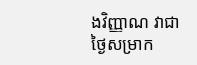ងវិញ្ញាណ វាជាថ្ងៃសម្រាក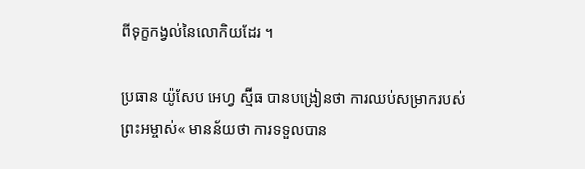ពីទុក្ខកង្វល់នៃលោកិយដែរ ។

ប្រធាន យ៉ូសែប អេហ្វ ស្ម៊ីធ បានបង្រៀនថា ការឈប់សម្រាករបស់ព្រះអម្ចាស់« មានន័យថា ការទទួលបាន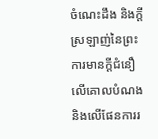ចំណេះដឹង និងក្ដីស្រឡាញ់នៃព្រះ ការមានក្ដីជំនឿលើគោលបំណង និងលើផែនការរ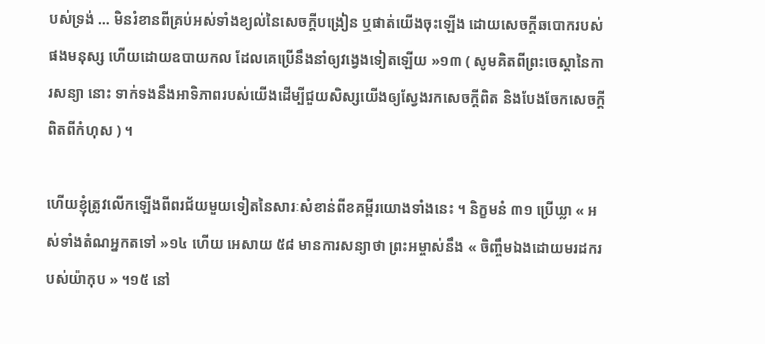បស់ទ្រង់ … មិនរំខានពីគ្រប់អស់ទាំងខ្យល់នៃសេចក្តីបង្រៀន ឬផាត់យើងចុះឡើង ដោយសេចក្តីឆបោករបស់ផងមនុស្ស ហើយដោយឧបាយកល ដែលគេប្រើនឹងនាំឲ្យវង្វេងទៀតឡើយ »១៣ ( សូមគិតពីព្រះចេស្ដានៃការសន្យា នោះ ទាក់ទងនឹងអាទិភាពរបស់យើងដើម្បីជួយសិស្សយើងឲ្យស្វែងរកសេចក្ដីពិត និងបែងចែកសេចក្ដីពិតពីកំហុស ) ។

ហើយខ្ញុំត្រូវលើកឡើងពីពរជ័យមួយទៀតនៃសារៈសំខាន់ពីខគម្ពីរយោងទាំងនេះ ។ និក្ខមនំ ៣១ ប្រើឃ្លា « អស់ទាំងតំណអ្នកតទៅ »១៤ ហើយ អេសាយ ៥៨ មានការសន្យាថា ព្រះអម្ចាស់នឹង « ចិញ្ចឹមឯងដោយមរដករបស់យ៉ាកុប » ។១៥ នៅ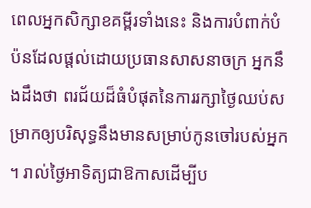ពេលអ្នកសិក្សាខគម្ពីរទាំងនេះ និងការបំពាក់បំប៉នដែលផ្ដល់ដោយប្រធានសាសនាចក្រ អ្នកនឹងដឹងថា ពរជ័យដ៏ធំបំផុតនៃការរក្សាថ្ងៃឈប់សម្រាកឲ្យបរិសុទ្ធនឹងមានសម្រាប់កូនចៅរបស់អ្នក ។ រាល់ថ្ងៃអាទិត្យជាឱកាសដើម្បីប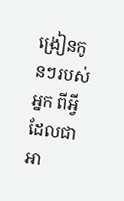ង្រៀនកូនៗរបស់អ្នក ពីអ្វីដែលជាអា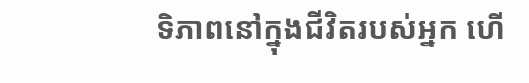ទិភាពនៅក្នុងជីវិតរបស់អ្នក ហើ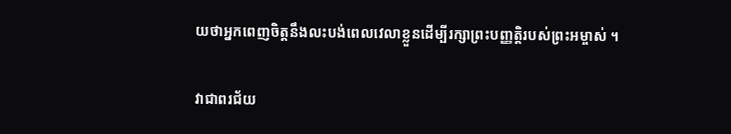យថាអ្នកពេញចិត្តនឹងលះបង់ពេលវេលាខ្លួនដើម្បីរក្សាព្រះបញ្ញត្តិរបស់ព្រះអម្ចាស់ ។

វាជាពរជ័យ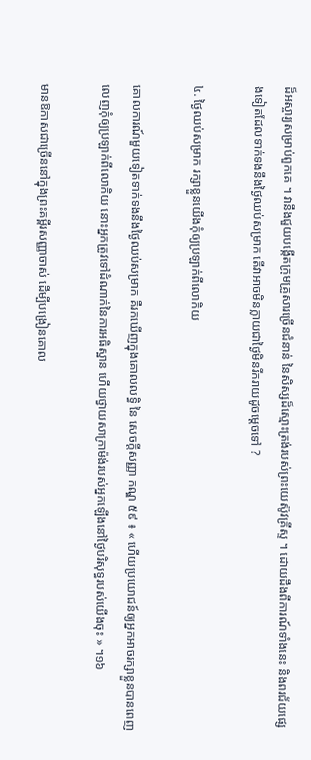ដ៏អស្ចារ្យសម្រាប់ពួកគេ ។ វានឹងជួយបង្កើតក្រុមគ្រួសារច្រើនជំនាន់ នៃសិស្សដ៏ស្មោះត្រង់របស់ព្រះយេស៊ូវគ្រីស្ទ ។ ដោយដឹងពីការណ៍ទាំងនេះ និងពរជ័យផ្សេងទៀតដែលទាក់ទងនឹងថ្ងៃឈប់សម្រាក តើវាអាចមិនក្លាយជាថ្ងៃមិនរីករាយដូចម្ដេចទៅ ?

៤. ថ្ងៃឈប់សម្រាក រក្សាខ្លួនយើងកុំឲ្យប្រឡាក់ពីលោកិយ

គោលការណ៍មួយទៀតទាក់ទងនឹងថ្ងៃឈប់សម្រាក គឺរកឃើញក្នុងគោលលទ្ធិ នៃ សេចក្ដីសញ្ញា កណ្ឌ ៥៩ ៖ « ហើយប្រយោជន៍ឲ្យអ្នកអាចរក្សាខ្លួនបានពេញលេញកុំឲ្យប្រឡាក់ពីលោកិយ នោះអ្នកត្រូវទៅដំណាក់នៃការអធិស្ឋាន ហើយថ្វាយសាក្រាម៉ង់របស់អ្នកឡើងនៅថ្ងៃបរិសុទ្ធរបស់យើងចុះ » ។១៦

មានឱកាសជាច្រើននៅក្នុងព្រះគម្ពីរសញ្ញាចាស់ ដើម្បីបង្រៀនគោល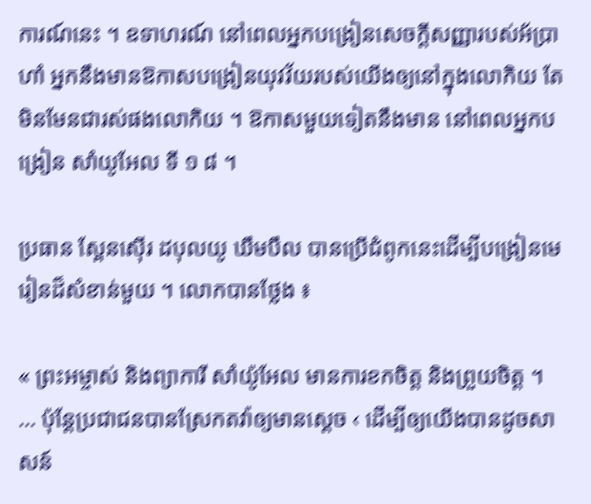ការណ៍នេះ ។ ឧទាហរណ៍ នៅពេលអ្នកបង្រៀនសេចក្ដីសញ្ញារបស់អ័ប្រាហាំ អ្នកនឹងមានឱកាសបង្រៀនយុវវ័យរបស់យើងឲ្យនៅក្នុងលោកិយ តែមិនមែនជារស់ផងលោកិយ ។ ឱកាសមួយទៀតនឹងមាន នៅពេលអ្នកបង្រៀន សាំយូអែល ទី ១ ៨ ។

ប្រធាន ស្ពែនស៊ើរ ដបុលយូ ឃឹមបឹល បានប្រើជំពូកនេះដើម្បីបង្រៀនមេរៀនដ៏សំខាន់មួយ ។ លោកបានថ្លែង ៖

« ព្រះអម្ចាស់ និងព្យាការី សាំយ៉ូអែល មានការខកចិត្ត និងព្រួយចិត្ត ។ … ប៉ុន្តែប្រជាជនបានស្រែកតវ៉ាឲ្យមានស្ដេច ‹ ដើម្បីឲ្យយើងបានដូចសាសន៍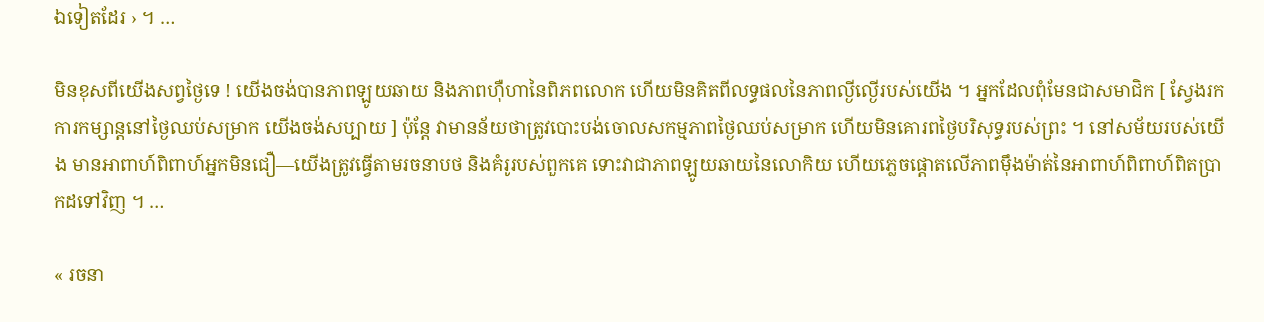ឯទៀតដែរ › ។ …

មិនខុសពីយើងសព្វថ្ងៃទេ ! យើងចង់បានភាពឡូយឆាយ និងភាពហ៊ឺហានៃពិភពលោក ហើយមិនគិតពីលទ្ធផលនៃភាពល្ងីល្ងើរបស់យើង ។ អ្នកដែលពុំមែនជាសមាជិក [ ស្វែងរកការកម្សាន្តនៅថ្ងៃឈប់សម្រាក យើងចង់សប្បាយ ] ប៉ុន្តែ វាមានន័យថាត្រូវបោះបង់ចោលសកម្មភាពថ្ងៃឈប់សម្រាក ហើយមិនគោរពថ្ងៃបរិសុទ្ធរបស់ព្រះ ។ នៅសម័យរបស់យើង មានអាពាហ៍ពិពាហ៍អ្នកមិនជឿ—យើងត្រូវធ្វើតាមរចនាបថ និងគំរូរបស់ពួកគេ ទោះវាជាភាពឡូយឆាយនៃលោកិយ ហើយភ្លេចផ្ដោតលើភាពម៉ឹងម៉ាត់នៃអាពាហ៍ពិពាហ៍ពិតប្រាកដទៅវិញ ។ …

« រចនា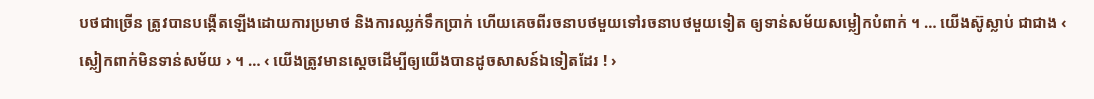បថជាច្រើន ត្រូវបានបង្កើតឡើងដោយការប្រមាថ និងការឈ្លក់ទឹកប្រាក់ ហើយគេចពីរចនាបថមួយទៅរចនាបថមួយទៀត ឲ្យទាន់សម័យសម្លៀកបំពាក់ ។ … យើងស៊ូស្លាប់ ជាជាង ‹ ស្លៀកពាក់មិនទាន់សម័យ › ។ … ‹ យើងត្រូវមានស្ដេចដើម្បីឲ្យយើងបានដូចសាសន៍ឯទៀតដែរ ! ›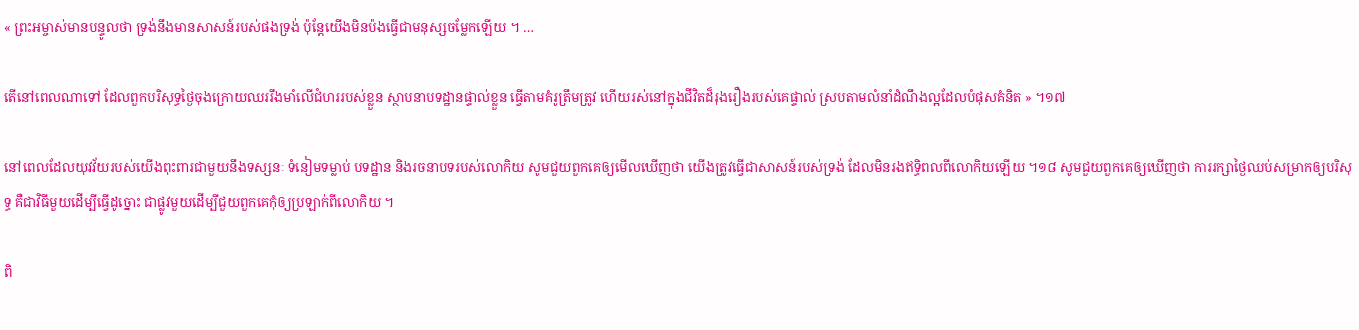« ព្រះអម្ចាស់មានបន្ទូលថា ទ្រង់នឹងមានសាសន៍របស់ផងទ្រង់ ប៉ុន្តែយើងមិនប៉ងធ្វើជាមនុស្សចម្លែកឡើយ ។ …

តើនៅពេលណាទៅ ដែលពួកបរិសុទ្ធថ្ងៃចុងក្រោយឈររឹងមាំលើជំហររបស់ខ្លួន ស្ថាបនាបទដ្ឋានផ្ទាល់ខ្លួន ធ្វើតាមគំរូត្រឹមត្រូវ ហើយរស់នៅក្នុងជីវិតដ៏រុងរឿងរបស់គេផ្ទាល់ ស្របតាមលំនាំដំណឹងល្អដែលបំផុសគំនិត » ។១៧

នៅពេលដែលយុវវ័យរបស់យើងពុះពារជាមួយនឹងទស្សនៈ ទំនៀមទម្លាប់ បទដ្ឋាន និងរចនាបទរបស់លោកិយ សូមជួយពួកគេឲ្យមើលឃើញថា យើងត្រូវធ្វើជាសាសន៍របស់ទ្រង់ ដែលមិនរងឥទ្ធិពលពីលោកិយឡើយ ។១៨ សូមជួយពួកគេឲ្យឃើញថា ការរក្សាថ្ងៃឈប់សម្រាកឲ្យបរិសុទ្ធ គឺជាវិធីមួយដើម្បីធ្វើដូច្នោះ ជាផ្លូវមួយដើម្បីជួយពួកគេកុំឲ្យប្រឡាក់ពីលោកិយ ។

ពិ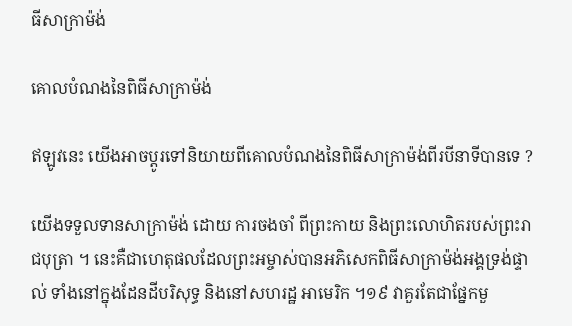ធីសាក្រាម៉ង់

គោលបំណងនៃពិធីសាក្រាម៉ង់

ឥឡូវនេះ យើងអាចប្ដូរទៅនិយាយពីគោលបំណងនៃពិធីសាក្រាម៉ង់ពីរបីនាទីបានទេ ?

យើងទទួលទានសាក្រាម៉ង់ ដោយ ការចងចាំ ពីព្រះកាយ និងព្រះលោហិតរបស់ព្រះរាជបុត្រា ។ នេះគឺជាហេតុផលដែលព្រះអម្ចាស់បានអភិសេកពិធីសាក្រាម៉ង់អង្គទ្រង់ផ្ទាល់ ទាំងនៅក្នុងដែនដីបរិសុទ្ធ និងនៅសហរដ្ឋ អាមេរិក ។១៩ វាគួរតែជាផ្នែកមួ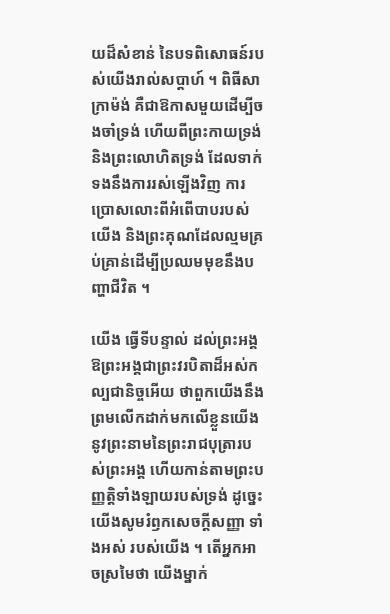យដ៏សំខាន់ នៃបទពិសោធន៍របស់យើងរាល់សប្ដាហ៍ ។ ពិធីសាក្រាម៉ង់ គឺជាឱកាសមួយដើម្បីចងចាំទ្រង់ ហើយពីព្រះកាយទ្រង់ និងព្រះលោហិតទ្រង់ ដែលទាក់ទងនឹងការរស់ឡើងវិញ ការប្រោសលោះពីអំពើបាបរបស់យើង និងព្រះគុណដែលល្មមគ្រប់គ្រាន់ដើម្បីប្រឈមមុខនឹងបញ្ហាជីវិត ។

យើង ធ្វើទីបន្ទាល់ ដល់ព្រះអង្គ ឱព្រះអង្គជាព្រះវរបិតាដ៏អស់កល្បជានិច្ចអើយ ថាពួកយើងនឹងព្រមលើកដាក់មកលើខ្លួនយើង នូវព្រះនាមនៃព្រះរាជបុត្រារបស់ព្រះអង្គ ហើយកាន់តាមព្រះបញ្ញត្តិទាំងឡាយរបស់ទ្រង់ ដូច្នេះ យើងសូមរំឭកសេចក្ដីសញ្ញា ទាំងអស់ របស់យើង ។ តើអ្នកអាចស្រមៃថា យើងម្នាក់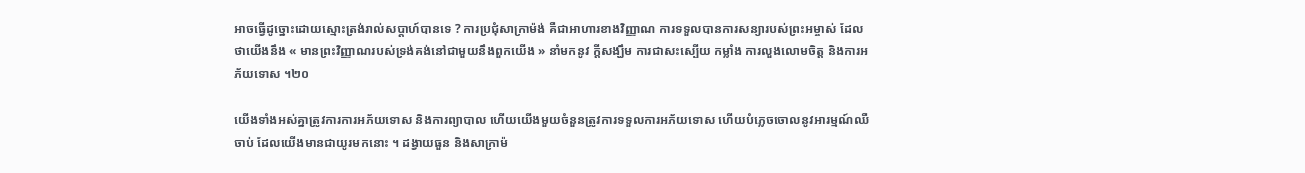អាចធ្វើដូច្នោះដោយស្មោះត្រង់រាល់សប្ដាហ៍បានទេ ? ការប្រជុំសាក្រាម៉ង់ គឺជាអាហារខាងវិញ្ញាណ ការទទួលបានការសន្យារបស់ព្រះអម្ចាស់ ដែលថាយើងនឹង « មានព្រះវិញ្ញាណរបស់ទ្រង់គង់នៅជាមួយនឹងពួកយើង » នាំមកនូវ ក្ដីសង្ឃឹម ការជាសះស្បើយ កម្លាំង ការលួងលោមចិត្ត និងការអភ័យទោស ។២០

យើងទាំងអស់គ្នាត្រូវការការអភ័យទោស និងការព្យាបាល ហើយយើងមួយចំនួនត្រូវការទទួលការអភ័យទោស ហើយបំភ្លេចចោលនូវអារម្មណ៍ឈឺចាប់ ដែលយើងមានជាយូរមកនោះ ។ ដង្វាយធួន និងសាក្រាម៉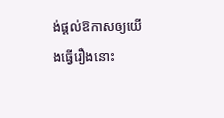ង់ផ្ដល់ឱកាសឲ្យយើងធ្វើរឿងនោះ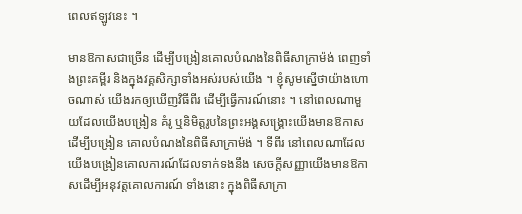ពេលឥឡូវនេះ ។

មានឱកាសជាច្រើន ដើម្បីបង្រៀនគោលបំណងនៃពិធីសាក្រាម៉ង់ ពេញទាំងព្រះគម្ពីរ និងក្នុងវគ្គសិក្សាទាំងអស់របស់យើង ។ ខ្ញុំសូមស្នើថាយ៉ាងហោចណាស់ យើងរកឲ្យឃើញវិធីពីរ ដើម្បីធ្វើការណ៍នោះ ។ នៅពេលណាមួយដែលយើងបង្រៀន គំរូ ឬនិមិត្តរូបនៃព្រះអង្គសង្រ្គោះយើងមានឱកាសដើម្បីបង្រៀន គោលបំណងនៃពិធីសាក្រាម៉ង់ ។ ទីពីរ នៅពេលណាដែលយើងបង្រៀនគោលការណ៍ដែលទាក់ទងនឹង សេចក្ដីសញ្ញាយើងមានឱកាសដើម្បីអនុវត្តគោលការណ៍ ទាំងនោះ ក្នុងពិធីសាក្រា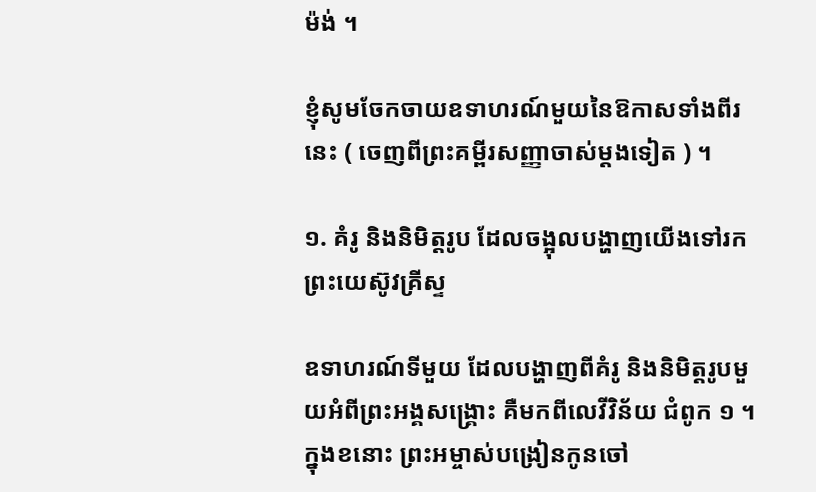ម៉ង់ ។

ខ្ញុំសូមចែកចាយឧទាហរណ៍មួយនៃឱកាសទាំងពីរនេះ ( ចេញពីព្រះគម្ពីរសញ្ញាចាស់ម្ដងទៀត ) ។

១. គំរូ និងនិមិត្តរូប ដែលចង្អុលបង្ហាញយើងទៅរកព្រះយេស៊ូវគ្រីស្ទ

ឧទាហរណ៍ទីមួយ ដែលបង្ហាញពីគំរូ និងនិមិត្តរូបមួយអំពីព្រះអង្គសង្រ្គោះ គឺមកពីលេវីវិន័យ ជំពូក ១ ។ ក្នុងខនោះ ព្រះអម្ចាស់បង្រៀនកូនចៅ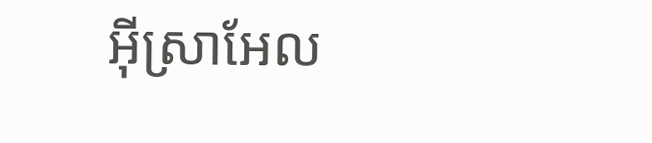អ៊ីស្រាអែល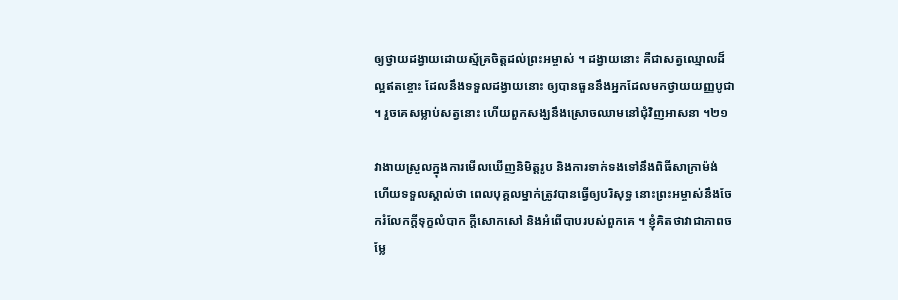ឲ្យថ្វាយដង្វាយដោយស្ម័គ្រចិត្តដល់ព្រះអម្ចាស់ ។ ដង្វាយនោះ គឺជាសត្វឈ្មោលដ៏ល្អឥតខ្ចោះ ដែលនឹងទទួលដង្វាយនោះ ឲ្យបានធួននឹងអ្នកដែលមកថ្វាយយញ្ញបូជា ។ រួចគេសម្លាប់សត្វនោះ ហើយពួកសង្ឃនឹងស្រោចឈាមនៅជុំវិញអាសនា ។២១

វាងាយស្រួលក្នុងការមើលឃើញនិមិត្តរូប និងការទាក់ទងទៅនឹងពិធីសាក្រាម៉ង់ ហើយទទួលស្គាល់ថា ពេលបុគ្គលម្នាក់ត្រូវបានធ្វើឲ្យបរិសុទ្ធ នោះព្រះអម្ចាស់នឹងចែករំលែកក្ដីទុក្ខលំបាក ក្ដីសោកសៅ និងអំពើបាបរបស់ពួកគេ ។ ខ្ញុំគិតថាវាជាភាពចម្លែ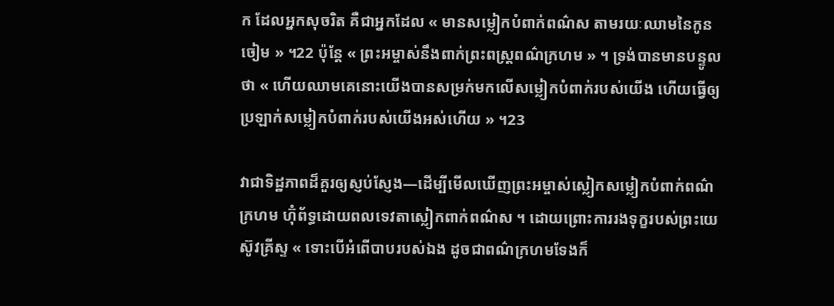ក ដែលអ្នកសុចរិត គឺជាអ្នកដែល « មានសម្លៀកបំពាក់ពណ៌ស តាមរយៈឈាមនៃកូនចៀម » ។22 ប៉ុន្តែ « ព្រះអម្ចាស់នឹងពាក់ព្រះពស្ត្រពណ៌ក្រហម » ។ ទ្រង់បានមានបន្ទូលថា « ហើយឈាមគេនោះយើងបានសម្រក់មកលើសម្លៀកបំពាក់របស់យើង ហើយធ្វើឲ្យប្រឡាក់សម្លៀកបំពាក់របស់យើងអស់ហើយ » ។23

វាជាទិដ្ឋភាពដ៏គួរឲ្យស្ញប់ស្ញែង—ដើម្បីមើលឃើញព្រះអម្ចាស់ស្លៀកសម្លៀកបំពាក់ពណ៌ក្រហម ហ៊ុំព័ទ្ធដោយពលទេវតាស្លៀកពាក់ពណ៌ស ។ ដោយព្រោះការរងទុក្ខរបស់ព្រះយេស៊ូវគ្រីស្ទ « ទោះបើអំពើបាបរបស់ឯង ដូចជាពណ៌ក្រហមទែងក៏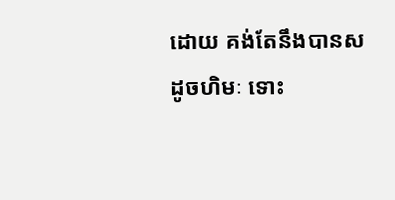ដោយ គង់តែនឹងបានសដូចហិមៈ ទោះ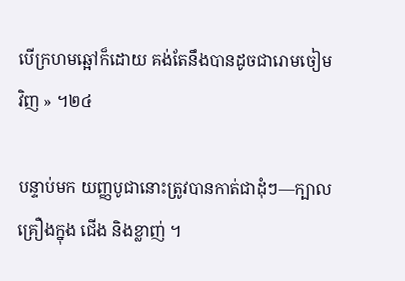បើក្រហមឆ្អៅក៏ដោយ គង់តែនឹងបានដូចជារោមចៀមវិញ » ។២៤

បន្ទាប់មក យញ្ញបូជានោះត្រូវបានកាត់ជាដុំៗ—ក្បាល គ្រឿងក្នុង ជើង និងខ្លាញ់ ។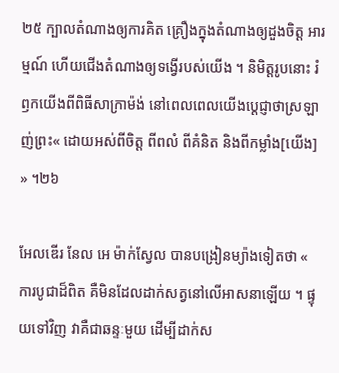២៥ ក្បាលតំណាងឲ្យការគិត គ្រឿងក្នុងតំណាងឲ្យដួងចិត្ត អារម្មណ៍ ហើយជើងតំណាងឲ្យទង្វើរបស់យើង ។ និមិត្តរូបនោះ រំឭកយើងពីពិធីសាក្រាម៉ង់ នៅពេលពេលយើងប្ដេជ្ញាថាស្រឡាញ់ព្រះ« ដោយអស់ពីចិត្ត ពីពលំ ពីគំនិត និងពីកម្លាំង[យើង] » ។២៦

អែលឌើរ នែល អេ ម៉ាក់ស្វែល បានបង្រៀនម្យ៉ាងទៀតថា « ការបូជាដ៏ពិត គឺមិនដែលដាក់សត្វនៅលើអាសនាឡើយ ។ ផ្ទុយទៅវិញ វាគឺជាឆន្ទៈមួយ ដើម្បីដាក់ស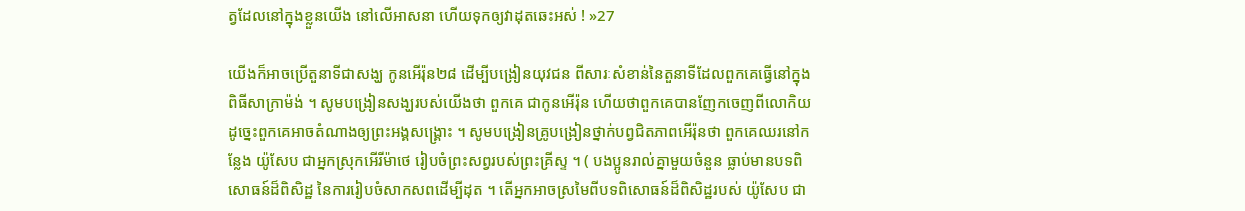ត្វដែលនៅក្នុងខ្លួនយើង នៅលើអាសនា ហើយទុកឲ្យវាដុតឆេះអស់ ! »27

យើងក៏អាចប្រើតួនាទីជាសង្ឃ កូនអើរ៉ុន២៨ ដើម្បីបង្រៀនយុវជន ពីសារៈសំខាន់នៃតួនាទីដែលពួកគេធ្វើនៅក្នុងពិធីសាក្រាម៉ង់ ។ សូមបង្រៀនសង្ឃរបស់យើងថា ពួកគេ ជាកូនអើរ៉ុន ហើយថាពួកគេបានញែកចេញពីលោកិយ ដូច្នេះពួកគេអាចតំណាងឲ្យព្រះអង្គសង្រ្គោះ ។ សូមបង្រៀនគ្រូបង្រៀនថ្នាក់បព្វជិតភាពអើរ៉ុនថា ពួកគេឈរនៅកន្លែង យ៉ូសែប ជាអ្នកស្រុកអើរីម៉ាថេ រៀបចំព្រះសព្វរបស់ព្រះគ្រីស្ទ ។ ( បងប្អូនរាល់គ្នាមួយចំនួន ធ្លាប់មានបទពិសោធន៍ដ៏ពិសិដ្ឋ នៃការរៀបចំសាកសពដើម្បីដុត ។ តើអ្នកអាចស្រមៃពីបទពិសោធន៍ដ៏ពិសិដ្ឋរបស់ យ៉ូសែប ជា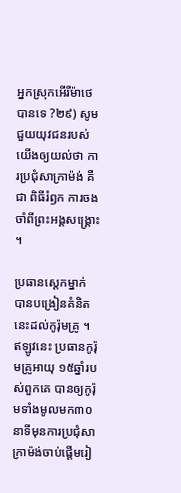អ្នកស្រុកអើរីម៉ាថេបានទេ ?២៩) សូមជួយយុវជនរបស់យើងឲ្យយល់ថា ការប្រជុំសាក្រាម៉ង់ គឺជា ពិធីរំឭក ការចងចាំពីព្រះអង្គសង្គ្រោះ ។

ប្រធានស្ដេកម្នាក់ បានបង្រៀនគំនិតនេះដល់កូរ៉ុមគ្រូ ។ ឥឡូវនេះ ប្រធានកូរ៉ុមគ្រូអាយុ ១៥ឆ្នាំរបស់ពួកគេ បានឲ្យកូរ៉ុមទាំងមូលមក៣០នាទីមុនការប្រជុំសាក្រាម៉ង់ចាប់ផ្ដើមរៀ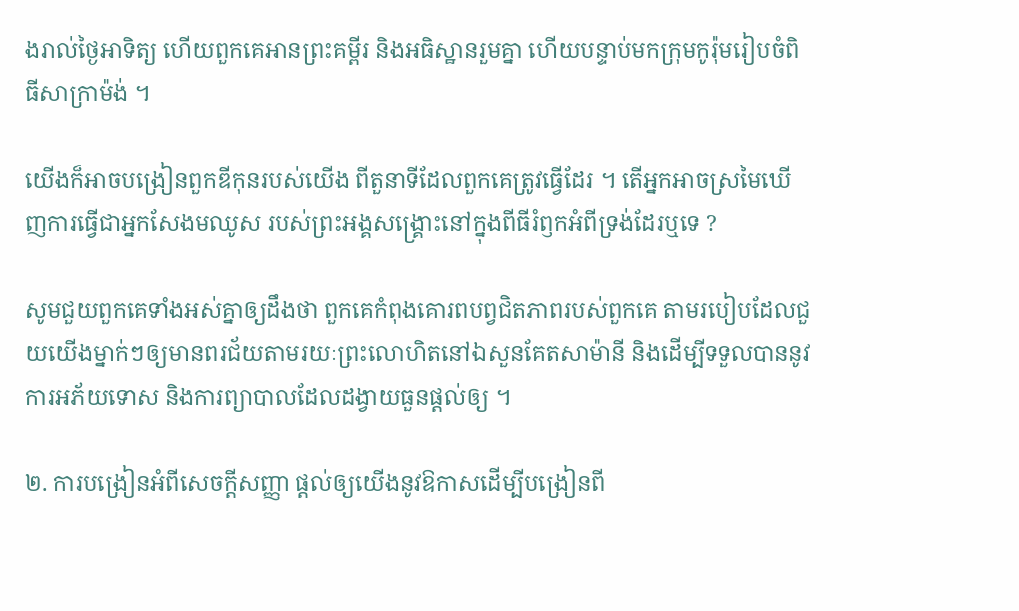ងរាល់ថ្ងៃអាទិត្យ ហើយពួកគេអានព្រះគម្ពីរ និងអធិស្ឋានរួមគ្នា ហើយបន្ទាប់មកក្រុមកូរ៉ុមរៀបចំពិធីសាក្រាម៉ង់ ។

យើងក៏អាចបង្រៀនពួកឌីកុនរបស់យើង ពីតួនាទីដែលពួកគេត្រូវធ្វើដែរ ។ តើអ្នកអាចស្រមៃឃើញការធ្វើជាអ្នកសែងមឈូស របស់ព្រះអង្គសង្គ្រោះនៅក្នុងពីធីរំឭកអំពីទ្រង់ដែរឬទេ ?

សូមជួយពួកគេទាំងអស់គ្នាឲ្យដឹងថា ពួកគេកំពុងគោរពបព្វជិតភាពរបស់ពួកគេ តាមរបៀបដែលជួយយើងម្នាក់ៗឲ្យមានពរជ័យតាមរយៈព្រះលោហិតនៅឯសួនគែតសាម៉ានី និងដើម្បីទទួលបាននូវការអភ័យទោស និងការព្យាបាលដែលដង្វាយធួនផ្ដល់ឲ្យ ។

២. ការបង្រៀនអំពីសេចក្ដីសញ្ញា ផ្ដល់ឲ្យយើងនូវឱកាសដើម្បីបង្រៀនពី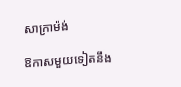សាក្រាម៉ង់

ឱកាសមួយទៀតនឹង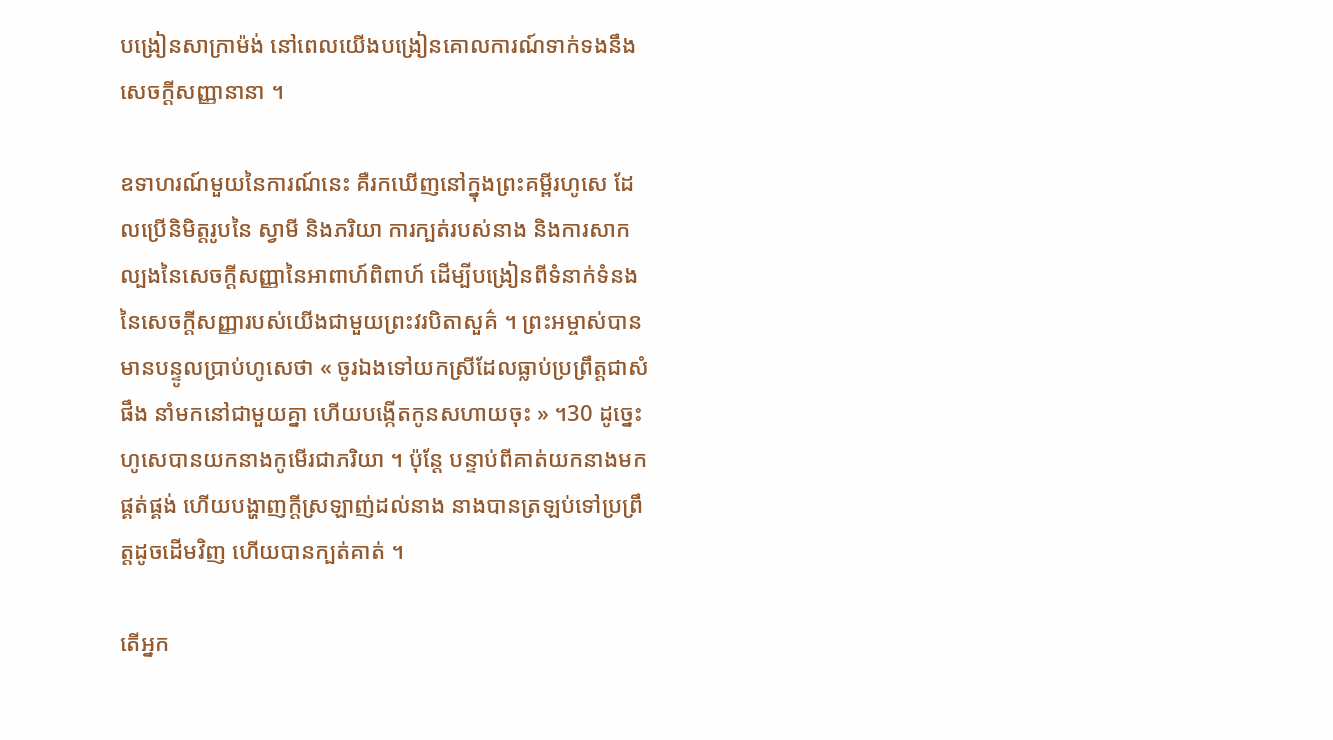បង្រៀនសាក្រាម៉ង់ នៅពេលយើងបង្រៀនគោលការណ៍ទាក់ទងនឹងសេចក្ដីសញ្ញានានា ។

ឧទាហរណ៍មួយនៃការណ៍នេះ គឺរកឃើញនៅក្នុងព្រះគម្ពីរហូសេ ដែលប្រើនិមិត្តរូបនៃ ស្វាមី និងភរិយា ការក្បត់របស់នាង និងការសាកល្បងនៃសេចក្ដីសញ្ញានៃអាពាហ៍ពិពាហ៍ ដើម្បីបង្រៀនពីទំនាក់ទំនងនៃសេចក្តីសញ្ញារបស់យើងជាមួយព្រះវរបិតាសួគ៌ ។ ព្រះអម្ចាស់បានមានបន្ទូលប្រាប់ហូសេថា « ចូរឯងទៅយកស្រីដែលធ្លាប់ប្រព្រឹត្តជាសំផឹង នាំមកនៅជាមួយគ្នា ហើយបង្កើតកូនសហាយចុះ » ។30 ដូច្នេះ ហូសេបានយកនាងកូមើរជាភរិយា ។ ប៉ុន្តែ បន្ទាប់ពីគាត់យកនាងមកផ្គត់ផ្គង់ ហើយបង្ហាញក្ដីស្រឡាញ់ដល់នាង នាងបានត្រឡប់ទៅប្រព្រឹត្តដូចដើមវិញ ហើយបានក្បត់គាត់ ។

តើអ្នក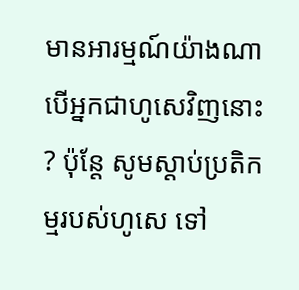មានអារម្មណ៍យ៉ាងណា បើអ្នកជាហូសេវិញនោះ ? ប៉ុន្តែ សូមស្ដាប់ប្រតិកម្មរបស់ហូសេ ទៅ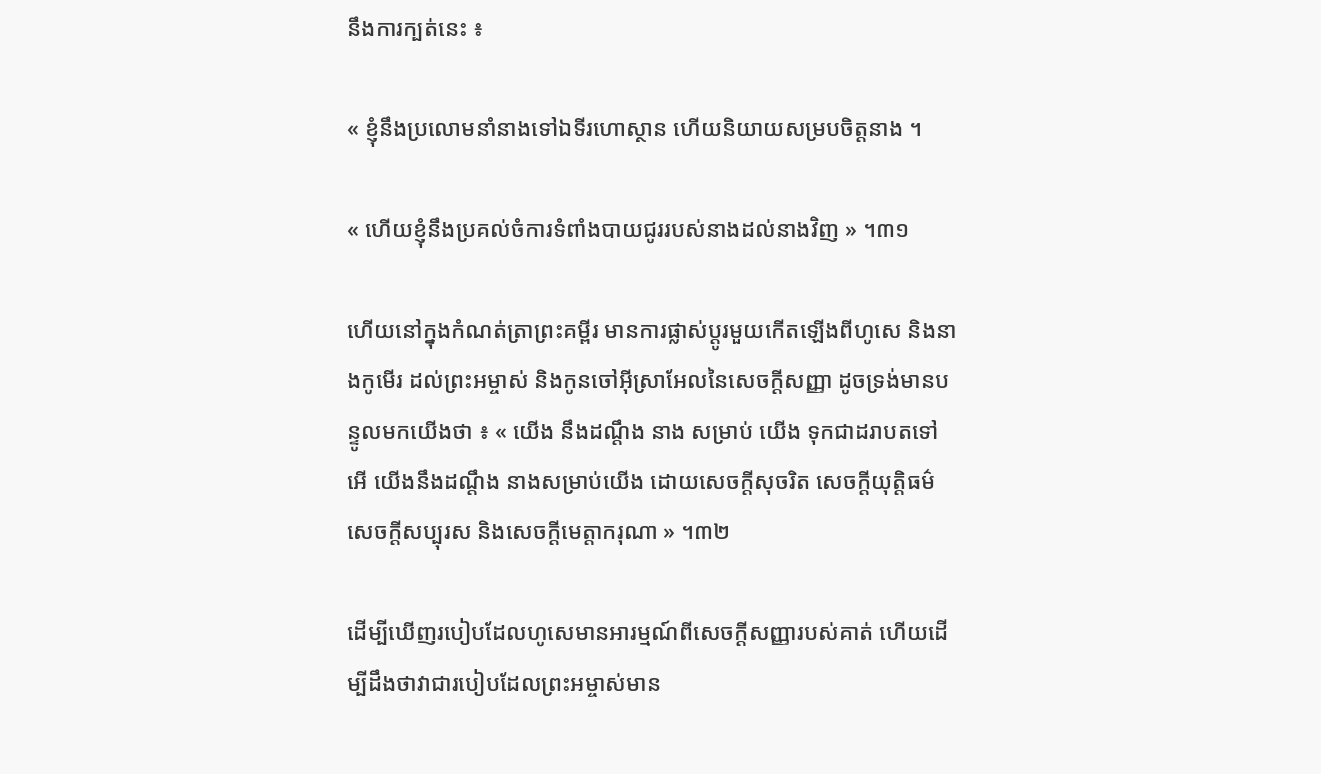នឹងការក្បត់នេះ ៖

« ខ្ញុំនឹងប្រលោមនាំនាងទៅឯទីរហោស្ថាន ហើយនិយាយសម្របចិត្តនាង ។

« ហើយខ្ញុំនឹងប្រគល់ចំការទំពាំងបាយជូររបស់នាងដល់នាងវិញ » ។៣១

ហើយនៅក្នុងកំណត់ត្រាព្រះគម្ពីរ មានការផ្លាស់ប្ដូរមួយកើតឡើងពីហូសេ និងនាងកូមើរ ដល់ព្រះអម្ចាស់ និងកូនចៅអ៊ីស្រាអែលនៃសេចក្ដីសញ្ញា ដូចទ្រង់មានបន្ទូលមកយើងថា ៖ « យើង នឹងដណ្តឹង នាង សម្រាប់ យើង ទុកជាដរាបតទៅ អើ យើងនឹងដណ្តឹង នាងសម្រាប់យើង ដោយសេចក្តីសុចរិត សេចក្តីយុត្តិធម៌សេចក្តីសប្បុរស និងសេចក្តីមេត្តាករុណា » ។៣២

ដើម្បីឃើញរបៀបដែលហូសេមានអារម្មណ៍ពីសេចក្ដីសញ្ញារបស់គាត់ ហើយដើម្បីដឹងថាវាជារបៀបដែលព្រះអម្ចាស់មាន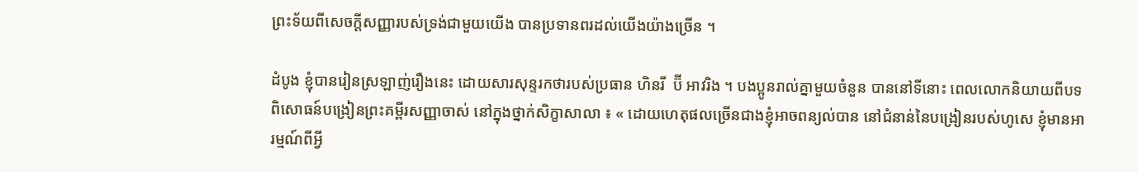ព្រះទ័យពីសេចក្ដីសញ្ញារបស់ទ្រង់ជាមួយយើង បានប្រទានពរដល់យើងយ៉ាងច្រើន ។

ដំបូង ខ្ញុំបានរៀនស្រឡាញ់រឿងនេះ ដោយសារសុន្ទរកថារបស់ប្រធាន ហិនរី  ប៊ី អាវរិង ។ បងប្អូនរាល់គ្នាមួយចំនួន បាននៅទីនោះ ពេលលោកនិយាយពីបទពិសោធន៍បង្រៀនព្រះគម្ពីរសញ្ញាចាស់ នៅក្នុងថ្នាក់សិក្ខាសាលា ៖ « ដោយហេតុផលច្រើនជាងខ្ញុំអាចពន្យល់បាន នៅជំនាន់នៃបង្រៀនរបស់ហូសេ ខ្ញុំមានអារម្មណ៍ពីអ្វី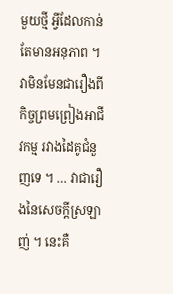មួយថ្មី អ្វីដែលកាន់តែមានអនុភាព ។ វាមិនមែនជារឿងពីកិច្ចព្រមព្រៀងអាជីវកម្ម រវាងដៃគូជំនួញទេ ។ … វាជារឿងនៃសេចក្ដីស្រឡាញ់ ។ នេះគឺ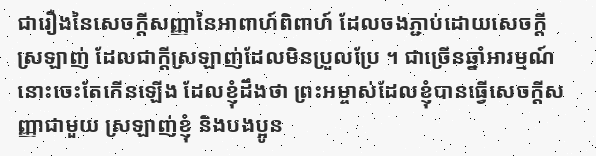ជារឿងនៃសេចក្ដីសញ្ញានៃអាពាហ៍ពិពាហ៍ ដែលចងភ្ជាប់ដោយសេចក្ដីស្រឡាញ់ ដែលជាក្ដីស្រឡាញ់ដែលមិនប្រួលប្រែ ។ ជាច្រើនឆ្នាំអារម្មណ៍នោះចេះតែកើនឡើង ដែលខ្ញុំដឹងថា ព្រះអម្ចាស់ដែលខ្ញុំបានធ្វើសេចក្ដីសញ្ញាជាមួយ ស្រឡាញ់ខ្ញុំ និងបងប្អូន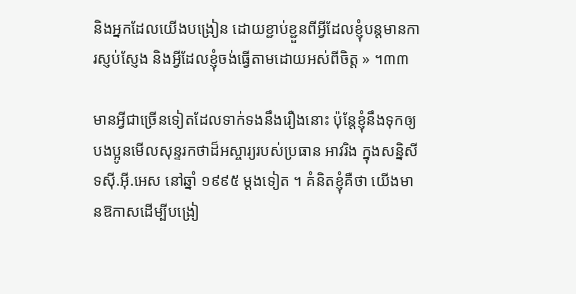និងអ្នកដែលយើងបង្រៀន ដោយខ្ជាប់ខ្ជួនពីអ្វីដែលខ្ញុំបន្តមានការស្ញប់ស្ញែង និងអ្វីដែលខ្ញុំចង់ធ្វើតាមដោយអស់ពីចិត្ត » ។៣៣

មានអ្វីជាច្រើនទៀតដែលទាក់ទងនឹងរឿងនោះ ប៉ុន្តែខ្ញុំនឹងទុកឲ្យបងប្អូនមើលសុន្ទរកថាដ៏អស្ចារ្យរបស់ប្រធាន អាវរិង ក្នុងសន្និសីទស៊ី.អ៊ី.អេស នៅឆ្នាំ ១៩៩៥ ម្ដងទៀត ។ គំនិតខ្ញុំគឺថា យើងមានឱកាសដើម្បីបង្រៀ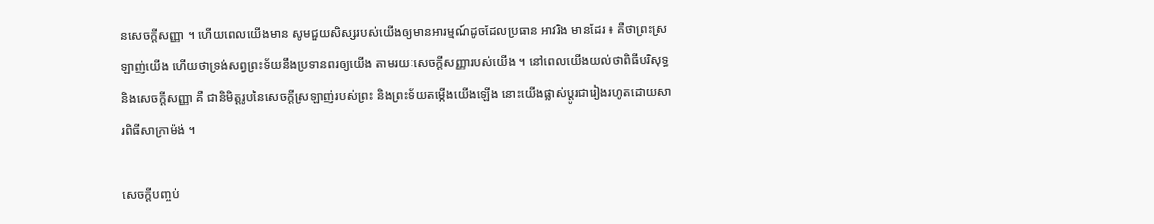នសេចក្ដីសញ្ញា ។ ហើយពេលយើងមាន សូមជួយសិស្សរបស់យើងឲ្យមានអារម្មណ៍ដូចដែលប្រធាន អាវរិង មានដែរ ៖ គឺថាព្រះស្រឡាញ់យើង ហើយថាទ្រង់សព្វព្រះទ័យនឹងប្រទានពរឲ្យយើង តាមរយៈសេចក្ដីសញ្ញារបស់យើង ។ នៅពេលយើងយល់ថាពិធីបរិសុទ្ធ និងសេចក្ដីសញ្ញា គឺ ជានិមិត្តរូបនៃសេចក្ដីស្រឡាញ់របស់ព្រះ និងព្រះទ័យតម្កើងយើងឡើង នោះយើងផ្លាស់ប្ដូរជារៀងរហូតដោយសារពិធីសាក្រាម៉ង់ ។

សេចក្ដីបញ្ចប់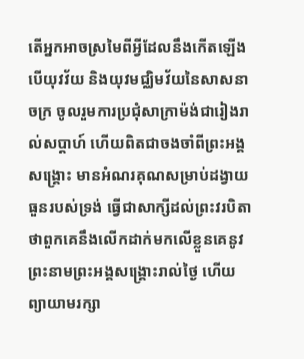តើអ្នកអាចស្រមៃពីអ្វីដែលនឹងកើតឡើង បើយុវវ័យ និងយុវមជ្ឈិមវ័យនៃសាសនាចក្រ ចូលរួមការប្រជុំសាក្រាម៉ង់ជារៀងរាល់សប្ដាហ៍ ហើយពិតជាចងចាំពីព្រះអង្គសង្រ្គោះ មានអំណរគុណសម្រាប់ដង្វាយធួនរបស់ទ្រង់ ធ្វើជាសាក្សីដល់ព្រះវរបិតាថាពួកគេនឹងលើកដាក់មកលើខ្លួនគេនូវព្រះនាមព្រះអង្គសង្រ្គោះរាល់ថ្ងៃ ហើយព្យាយាមរក្សា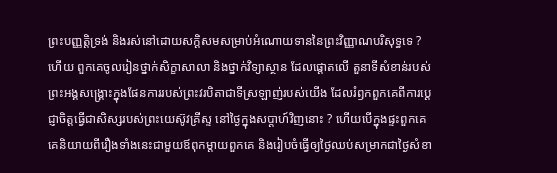ព្រះបញ្ញត្តិទ្រង់ និងរស់នៅដោយសក្ដិសមសម្រាប់អំណោយទាននៃព្រះវិញ្ញាណបរិសុទ្ធទេ ? ហើយ ពួកគេចូលរៀនថ្នាក់សិក្ខាសាលា និងថ្នាក់វិទ្យាស្ថាន ដែលផ្ដោតលើ តួនាទីសំខាន់របស់ព្រះអង្គសង្គ្រោះក្នុងផែនការរបស់ព្រះវរបិតាជាទីស្រឡាញ់របស់យើង ដែលរំឭកពួកគេពីការប្ដេជ្ញាចិត្តធ្វើជាសិស្សរបស់ព្រះយេស៊ូវគ្រីស្ទ នៅថ្ងៃក្នុងសប្ដាហ៍វិញនោះ ? ហើយបើក្នុងផ្ទះពួកគេ គេនិយាយពីរឿងទាំងនេះជាមួយឪពុកម្ដាយពួកគេ និងរៀបចំធ្វើឲ្យថ្ងៃឈប់សម្រាកជាថ្ងៃសំខា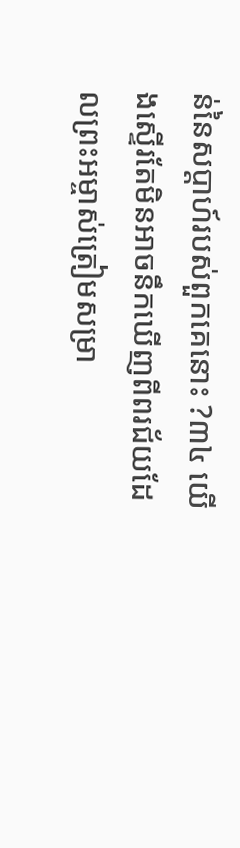ន់នៃសប្ដាហ៍របស់ពួកគេនោះ ?៣៤ យើងស្ទើរតែមិនអាចនឹកឃើញពីពរជ័យដែលព្រះអម្ចាស់ត្រៀមសម្រា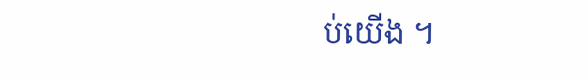ប់យើង ។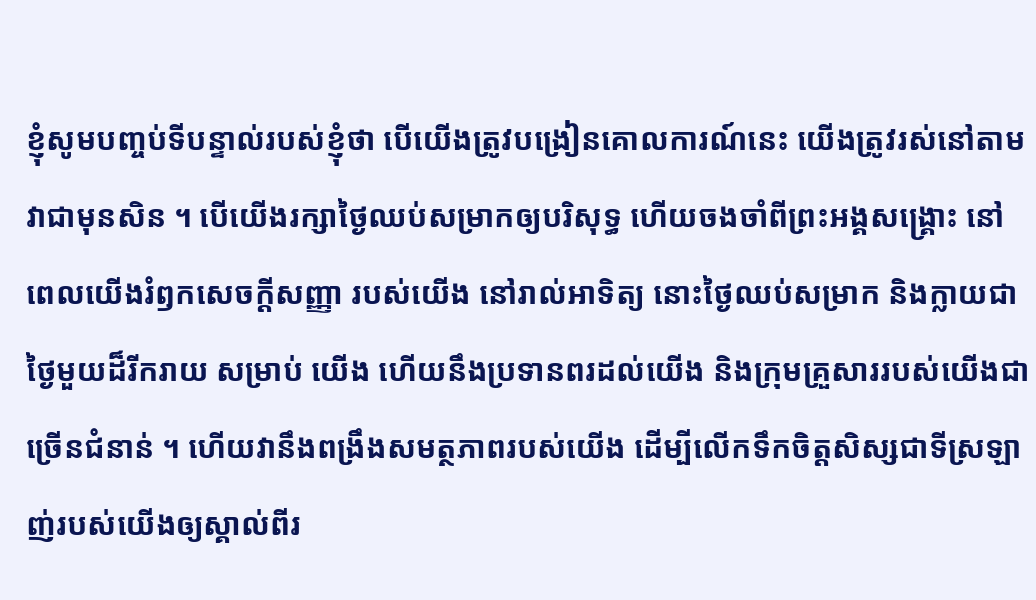ខ្ញុំសូមបញ្ចប់ទីបន្ទាល់របស់ខ្ញុំថា បើយើងត្រូវបង្រៀនគោលការណ៍នេះ យើងត្រូវរស់នៅតាមវាជាមុនសិន ។ បើយើងរក្សាថ្ងៃឈប់សម្រាកឲ្យបរិសុទ្ធ ហើយចងចាំពីព្រះអង្គសង្រ្គោះ នៅពេលយើងរំឭកសេចក្ដីសញ្ញា របស់យើង នៅរាល់អាទិត្យ នោះថ្ងៃឈប់សម្រាក និងក្លាយជាថ្ងៃមួយដ៏រីករាយ សម្រាប់ យើង ហើយនឹងប្រទានពរដល់យើង និងក្រុមគ្រួសាររបស់យើងជាច្រើនជំនាន់ ។ ហើយវានឹងពង្រឹងសមត្ថភាពរបស់យើង ដើម្បីលើកទឹកចិត្តសិស្សជាទីស្រឡាញ់របស់យើងឲ្យស្គាល់ពីរ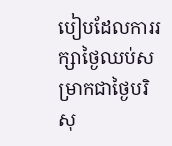បៀបដែលការរក្សាថ្ងៃឈប់សម្រាកជាថ្ងៃបរិសុ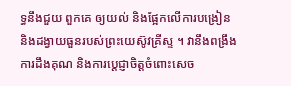ទ្ធនឹងជួយ ពួកគេ ឲ្យយល់ និងផ្អែកលើការបង្រៀន និងដង្វាយធួនរបស់ព្រះយេស៊ូវគ្រីស្ទ ។ វានឹងពង្រឹងការដឹងគុណ និងការប្ដេជ្ញាចិត្តចំពោះសេច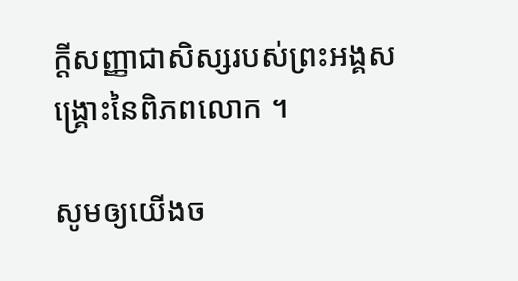ក្ដីសញ្ញាជាសិស្សរបស់ព្រះអង្គសង្គ្រោះនៃពិភពលោក ។

សូមឲ្យយើងច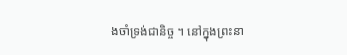ងចាំទ្រង់ជានិច្ច ។ នៅក្នុងព្រះនា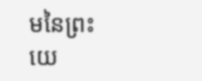មនៃព្រះយេ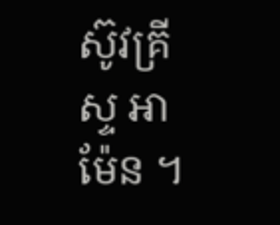ស៊ូវគ្រីស្ទ អាម៉ែន ។